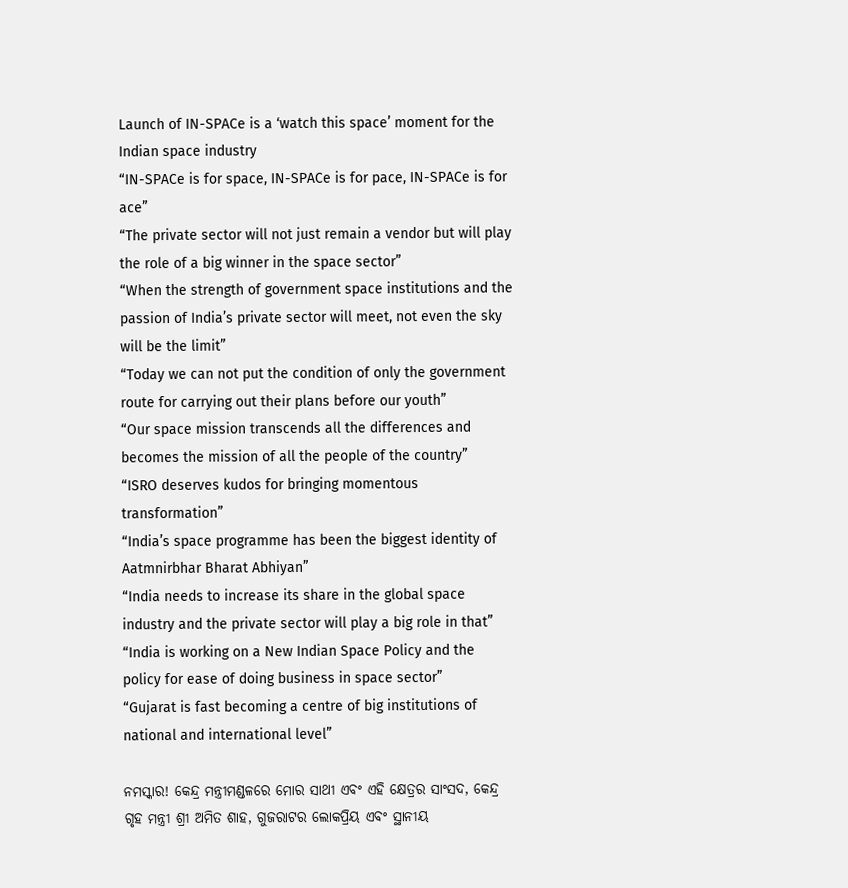Launch of IN-SPACe is a ‘watch this space’ moment for the Indian space industry
“IN-SPACe is for space, IN-SPACe is for pace, IN-SPACe is for ace”
“The private sector will not just remain a vendor but will play the role of a big winner in the space sector”
“When the strength of government space institutions and the passion of India’s private sector will meet, not even the sky will be the limit”
“Today we can not put the condition of only the government route for carrying out their plans before our youth”
“Our space mission transcends all the differences and becomes the mission of all the people of the country”
“ISRO deserves kudos for bringing momentous transformation”
“India’s space programme has been the biggest identity of Aatmnirbhar Bharat Abhiyan”
“India needs to increase its share in the global space industry and the private sector will play a big role in that”
“India is working on a New Indian Space Policy and the policy for ease of doing business in space sector”
“Gujarat is fast becoming a centre of big institutions of national and international level”

ନମସ୍କାର! କେନ୍ଦ୍ର ମନ୍ତ୍ରୀମଣ୍ଡଳରେ ମୋର ସାଥୀ ଏବଂ ଏହି କ୍ଷେତ୍ରର ସାଂସଦ, କେନ୍ଦ୍ର ଗୃହ ମନ୍ତ୍ରୀ ଶ୍ରୀ ଅମିତ ଶାହ, ଗୁଜରାଟର ଲୋକପ୍ରିୟ ଏବଂ ସ୍ଥାନୀୟ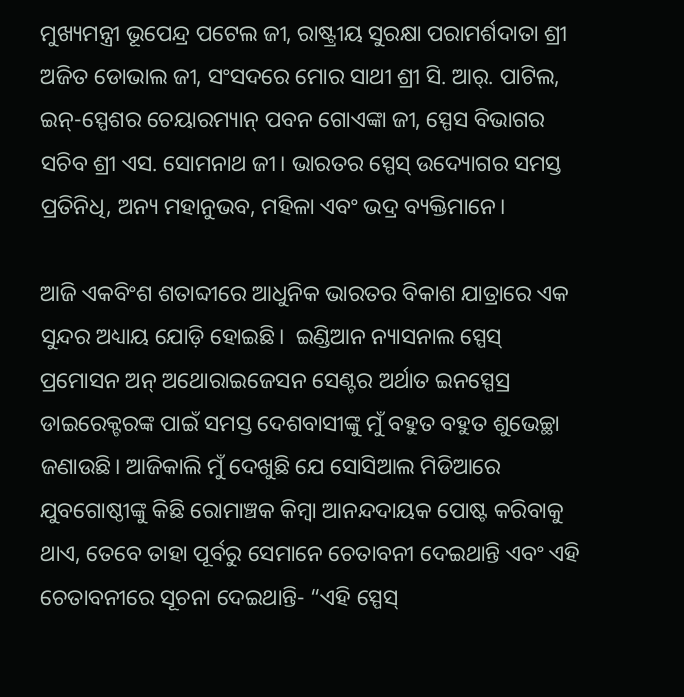ମୁଖ୍ୟମନ୍ତ୍ରୀ ଭୂପେନ୍ଦ୍ର ପଟେଲ ଜୀ, ରାଷ୍ଟ୍ରୀୟ ସୁରକ୍ଷା ପରାମର୍ଶଦାତା ଶ୍ରୀ ଅଜିତ ଡୋଭାଲ ଜୀ, ସଂସଦରେ ମୋର ସାଥୀ ଶ୍ରୀ ସି. ଆର୍. ପାଟିଲ, ଇନ୍-ସ୍ପେଶର ଚେୟାରମ୍ୟାନ୍ ପବନ ଗୋଏଙ୍କା ଜୀ, ସ୍ପେସ ବିଭାଗର ସଚିବ ଶ୍ରୀ ଏସ. ସୋମନାଥ ଜୀ। ଭାରତର ସ୍ପେସ୍ ଉଦ୍ୟୋଗର ସମସ୍ତ ପ୍ରତିନିଧି, ଅନ୍ୟ ମହାନୁଭବ, ମହିଳା ଏବଂ ଭଦ୍ର ବ୍ୟକ୍ତିମାନେ।

ଆଜି ଏକବିଂଶ ଶତାବ୍ଦୀରେ ଆଧୁନିକ ଭାରତର ବିକାଶ ଯାତ୍ରାରେ ଏକ ସୁନ୍ଦର ଅଧ୍ୟାୟ ଯୋଡ଼ି ହୋଇଛି।  ଇଣ୍ଡିଆନ ନ୍ୟାସନାଲ ସ୍ପେସ୍ ପ୍ରମୋସନ ଅନ୍ ଅଥୋରାଇଜେସନ ସେଣ୍ଟର ଅର୍ଥାତ ଇନସ୍ପେସ୍ର ଡାଇରେକ୍ଟରଙ୍କ ପାଇଁ ସମସ୍ତ ଦେଶବାସୀଙ୍କୁ ମୁଁ ବହୁତ ବହୁତ ଶୁଭେଚ୍ଛା ଜଣାଉଛି। ଆଜିକାଲି ମୁଁ ଦେଖୁଛି ଯେ ସୋସିଆଲ ମିଡିଆରେ ଯୁବଗୋଷ୍ଠୀଙ୍କୁ କିଛି ରୋମାଞ୍ଚକ କିମ୍ବା ଆନନ୍ଦଦାୟକ ପୋଷ୍ଟ କରିବାକୁ ଥାଏ, ତେବେ ତାହା ପୂର୍ବରୁ ସେମାନେ ଚେତାବନୀ ଦେଇଥାନ୍ତି ଏବଂ ଏହି ଚେତାବନୀରେ ସୂଚନା ଦେଇଥାନ୍ତି- “ଏହି ସ୍ପେସ୍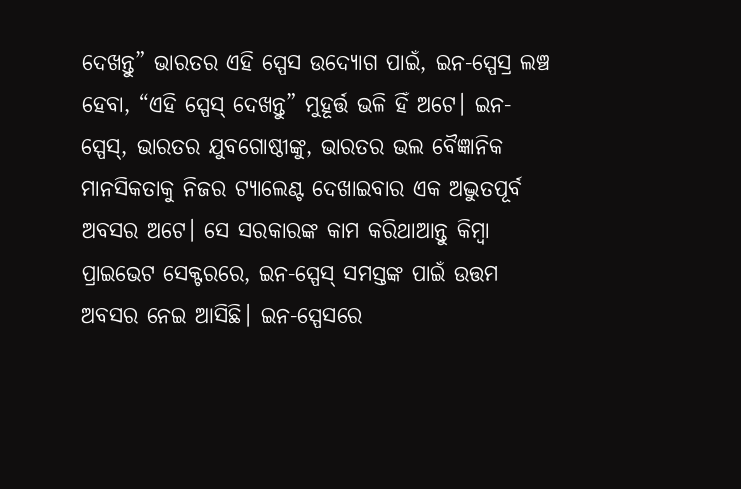ଦେଖନ୍ତୁ” ଭାରତର ଏହି ସ୍ପେସ ଉଦ୍ୟୋଗ ପାଇଁ, ଇନ-ସ୍ପେସ୍ର ଲଞ୍ଚ ହେବା, “ଏହି ସ୍ପେସ୍ ଦେଖନ୍ତୁ” ମୁହୂର୍ତ୍ତ ଭଳି ହିଁ ଅଟେ। ଇନ-ସ୍ପେସ୍, ଭାରତର ଯୁବଗୋଷ୍ଠୀଙ୍କୁ, ଭାରତର ଭଲ ବୈଜ୍ଞାନିକ ମାନସିକତାକୁ ନିଜର ଟ୍ୟାଲେଣ୍ଟ ଦେଖାଇବାର ଏକ ଅଦ୍ଭୁତପୂର୍ବ ଅବସର ଅଟେ। ସେ ସରକାରଙ୍କ କାମ କରିଥାଆନ୍ତୁ କିମ୍ବା ପ୍ରାଇଭେଟ ସେକ୍ଟରରେ, ଇନ-ସ୍ପେସ୍ ସମସ୍ତଙ୍କ ପାଇଁ ଉତ୍ତମ ଅବସର ନେଇ ଆସିଛି। ଇନ-ସ୍ପେସରେ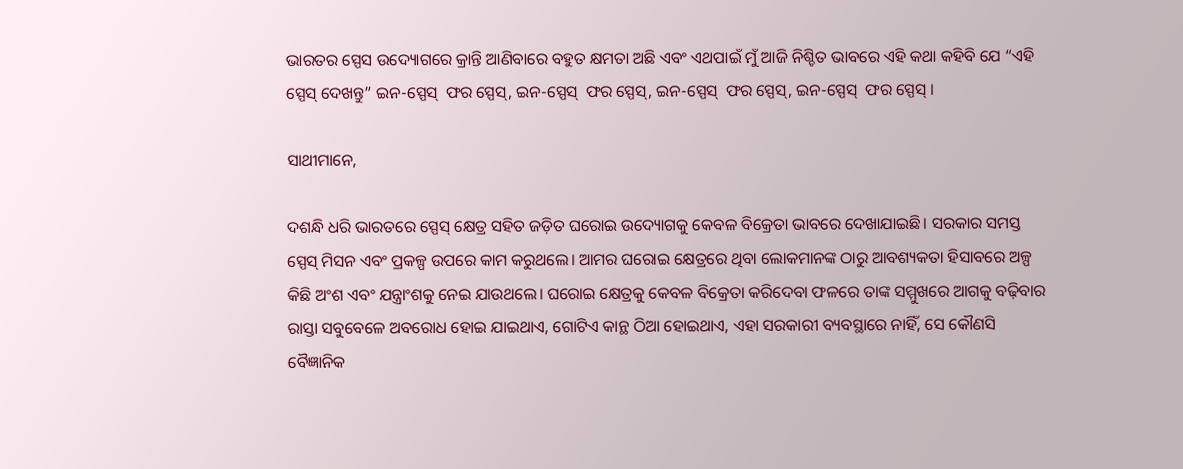ଭାରତର ସ୍ପେସ ଉଦ୍ୟୋଗରେ କ୍ରାନ୍ତି ଆଣିବାରେ ବହୁତ କ୍ଷମତା ଅଛି ଏବଂ ଏଥପାଇଁ ମୁଁ ଆଜି ନିଶ୍ଚିତ ଭାବରେ ଏହି କଥା କହିବି ଯେ “ଏହି ସ୍ପେସ୍ ଦେଖନ୍ତୁ” ଇନ-ସ୍ପେସ୍  ଫର ସ୍ପେସ୍, ଇନ-ସ୍ପେସ୍  ଫର ସ୍ପେସ୍, ଇନ-ସ୍ପେସ୍  ଫର ସ୍ପେସ୍, ଇନ-ସ୍ପେସ୍  ଫର ସ୍ପେସ୍ ।

ସାଥୀମାନେ,

ଦଶନ୍ଧି ଧରି ଭାରତରେ ସ୍ପେସ୍ କ୍ଷେତ୍ର ସହିତ ଜଡ଼ିତ ଘରୋଇ ଉଦ୍ୟୋଗକୁ କେବଳ ବିକ୍ରେତା ଭାବରେ ଦେଖାଯାଇଛି। ସରକାର ସମସ୍ତ ସ୍ପେସ୍ ମିସନ ଏବଂ ପ୍ରକଳ୍ପ ଉପରେ କାମ କରୁଥଲେ। ଆମର ଘରୋଇ କ୍ଷେତ୍ରରେ ଥିବା ଲୋକମାନଙ୍କ ଠାରୁ ଆବଶ୍ୟକତା ହିସାବରେ ଅଳ୍ପ କିଛି ଅଂଶ ଏବଂ ଯନ୍ତ୍ରାଂଶକୁ ନେଇ ଯାଉଥଲେ। ଘରୋଇ କ୍ଷେତ୍ରକୁ କେବଳ ବିକ୍ରେତା କରିଦେବା ଫଳରେ ତାଙ୍କ ସମ୍ମୁଖରେ ଆଗକୁ ବଢ଼ିବାର ରାସ୍ତା ସବୁବେଳେ ଅବରୋଧ ହୋଇ ଯାଇଥାଏ, ଗୋଟିଏ କାନ୍ଥ ଠିଆ ହୋଇଥାଏ, ଏହା ସରକାରୀ ବ୍ୟବସ୍ଥାରେ ନାହିଁ, ସେ କୌଣସି ବୈଜ୍ଞାନିକ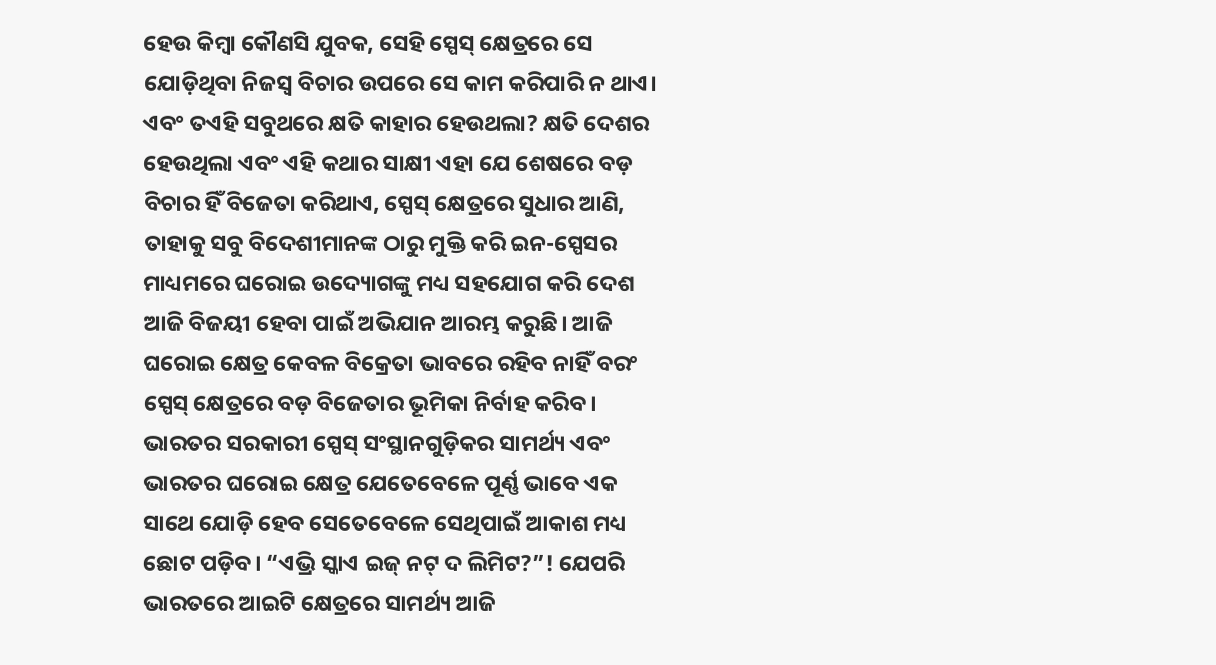ହେଉ କିମ୍ବା କୌଣସି ଯୁବକ, ସେହି ସ୍ପେସ୍ କ୍ଷେତ୍ରରେ ସେ ଯୋଡ଼ିଥିବା ନିଜସ୍ବ ବିଚାର ଉପରେ ସେ କାମ କରିପାରି ନ ଥାଏ। ଏବଂ ତଏହି ସବୁଥରେ କ୍ଷତି କାହାର ହେଉଥଲା? କ୍ଷତି ଦେଶର ହେଉଥିଲା ଏବଂ ଏହି କଥାର ସାକ୍ଷୀ ଏହା ଯେ ଶେଷରେ ବଡ଼ ବିଚାର ହିଁ ବିଜେତା କରିଥାଏ, ସ୍ପେସ୍ କ୍ଷେତ୍ରରେ ସୁଧାର ଆଣି, ତାହାକୁ ସବୁ ବିଦେଶୀମାନଙ୍କ ଠାରୁ ମୁକ୍ତି କରି ଇନ-ସ୍ପେସର ମାଧ୍ୟମରେ ଘରୋଇ ଉଦ୍ୟୋଗଙ୍କୁ ମଧ୍ୟ ସହଯୋଗ କରି ଦେଶ ଆଜି ବିଜୟୀ ହେବା ପାଇଁ ଅଭିଯାନ ଆରମ୍ଭ କରୁଛି। ଆଜି ଘରୋଇ କ୍ଷେତ୍ର କେବଳ ବିକ୍ରେତା ଭାବରେ ରହିବ ନାହିଁ ବରଂ ସ୍ପେସ୍ କ୍ଷେତ୍ରରେ ବଡ଼ ବିଜେତାର ଭୂମିକା ନିର୍ବାହ କରିବ। ଭାରତର ସରକାରୀ ସ୍ପେସ୍ ସଂସ୍ଥାନଗୁଡ଼ିକର ସାମର୍ଥ୍ୟ ଏବଂ ଭାରତର ଘରୋଇ କ୍ଷେତ୍ର ଯେତେବେଳେ ପୂର୍ଣ୍ଣ ଭାବେ ଏକ ସାଥେ ଯୋଡ଼ି ହେବ ସେତେବେଳେ ସେଥିପାଇଁ ଆକାଶ ମଧ୍ୟ ଛୋଟ ପଡ଼ିବ। “ଏଭ୍ରି ସ୍କାଏ ଇଜ୍ ନଟ୍ ଦ ଲିମିଟ?”! ଯେପରି ଭାରତରେ ଆଇଟି କ୍ଷେତ୍ରରେ ସାମର୍ଥ୍ୟ ଆଜି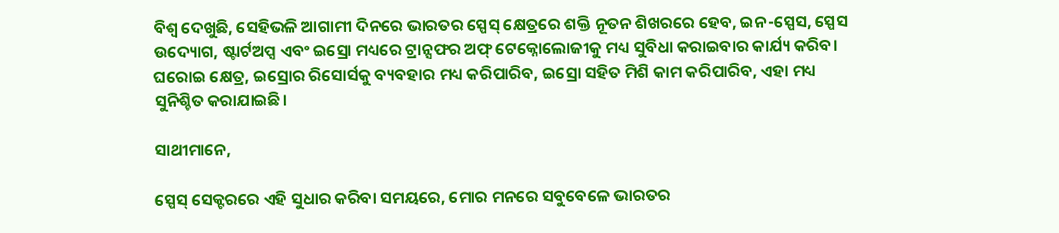ବିଶ୍ବ ଦେଖୁଛି, ସେହିଭଳି ଆଗାମୀ ଦିନରେ ଭାରତର ସ୍ପେସ୍ କ୍ଷେତ୍ରରେ ଶକ୍ତି ନୂତନ ଶିଖରରେ ହେବ, ଇନ-ସ୍ପେସ, ସ୍ପେସ ଉଦ୍ୟୋଗ, ଷ୍ଟାର୍ଟଅପ୍ସ ଏବଂ ଇସ୍ରୋ ମଧ୍ୟରେ ଟ୍ରାନ୍ସଫର ଅଫ୍ ଟେକ୍ନୋଲୋଜୀକୁ ମଧ୍ୟ ସୁବିଧା କରାଇବାର କାର୍ଯ୍ୟ କରିବ। ଘରୋଇ କ୍ଷେତ୍ର, ଇସ୍ରୋର ରିସୋର୍ସକୁ ବ୍ୟବହାର ମଧ୍ୟ କରିପାରିବ, ଇସ୍ରୋ ସହିତ ମିଶି କାମ କରିପାରିବ, ଏହା ମଧ୍ୟ ସୁନିଶ୍ଚିତ କରାଯାଇଛି।

ସାଥୀମାନେ,

ସ୍ପେସ୍ ସେକ୍ଟରରେ ଏହି ସୁଧାର କରିବା ସମୟରେ, ମୋର ମନରେ ସବୁବେଳେ ଭାରତର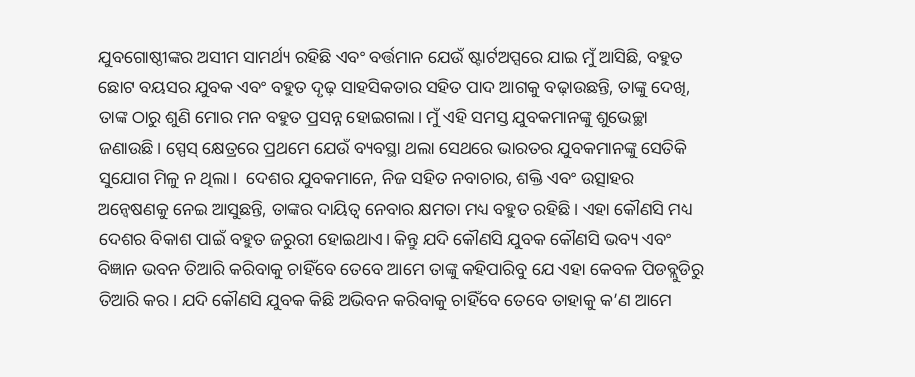ଯୁବଗୋଷ୍ଠୀଙ୍କର ଅସୀମ ସାମର୍ଥ୍ୟ ରହିଛି ଏବଂ ବର୍ତ୍ତମାନ ଯେଉଁ ଷ୍ଟାର୍ଟଅପ୍ସରେ ଯାଇ ମୁଁ ଆସିଛି, ବହୁତ ଛୋଟ ବୟସର ଯୁବକ ଏବଂ ବହୁତ ଦୃଢ଼ ସାହସିକତାର ସହିତ ପାଦ ଆଗକୁ ବଢ଼ାଉଛନ୍ତି, ତାଙ୍କୁ ଦେଖି, ତାଙ୍କ ଠାରୁ ଶୁଣି ମୋର ମନ ବହୁତ ପ୍ରସନ୍ନ ହୋଇଗଲା। ମୁଁ ଏହି ସମସ୍ତ ଯୁବକମାନଙ୍କୁ ଶୁଭେଚ୍ଛା ଜଣାଉଛି। ସ୍ପେସ୍ କ୍ଷେତ୍ରରେ ପ୍ରଥମେ ଯେଉଁ ବ୍ୟବସ୍ଥା ଥଲା ସେଥରେ ଭାରତର ଯୁବକମାନଙ୍କୁ ସେତିକି ସୁଯୋଗ ମିଳୁ ନ ଥିଲା।  ଦେଶର ଯୁବକମାନେ, ନିଜ ସହିତ ନବାଚାର, ଶକ୍ତି ଏବଂ ଉତ୍ସାହର ଅନ୍ବେଷଣକୁ ନେଇ ଆସୁଛନ୍ତି, ତାଙ୍କର ଦାୟିତ୍ବ ନେବାର କ୍ଷମତା ମଧ୍ୟ ବହୁତ ରହିଛି। ଏହା କୌଣସି ମଧ୍ୟ ଦେଶର ବିକାଶ ପାଇଁ ବହୁତ ଜରୁରୀ ହୋଇଥାଏ। କିନ୍ତୁ ଯଦି କୌଣସି ଯୁବକ କୌଣସି ଭବ୍ୟ ଏବଂ ବିଜ୍ଞାନ ଭବନ ତିଆରି କରିବାକୁ ଚାହିଁବେ ତେବେ ଆମେ ତାଙ୍କୁ କହିପାରିବୁ ଯେ ଏହା କେବଳ ପିଡବ୍ଲୁଡିରୁ ତିଆରି କର। ଯଦି କୌଣସି ଯୁବକ କିଛି ଅଭିବନ କରିବାକୁ ଚାହିଁବେ ତେବେ ତାହାକୁ କ’ଣ ଆମେ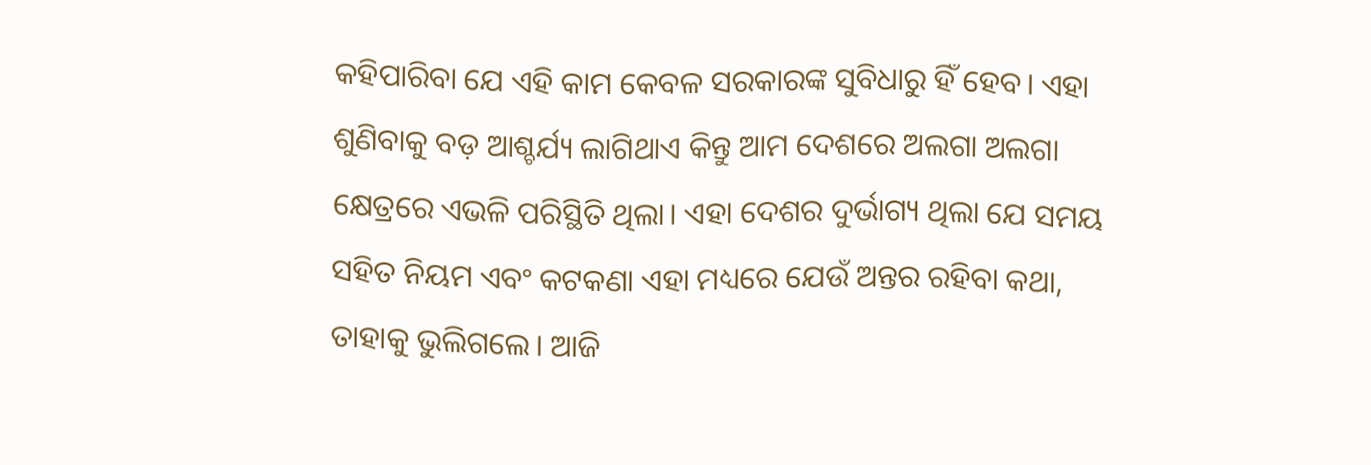କହିପାରିବା ଯେ ଏହି କାମ କେବଳ ସରକାରଙ୍କ ସୁବିଧାରୁ ହିଁ ହେବ। ଏହା ଶୁଣିବାକୁ ବଡ଼ ଆଶ୍ଚର୍ଯ୍ୟ ଲାଗିଥାଏ କିନ୍ତୁ ଆମ ଦେଶରେ ଅଲଗା ଅଲଗା କ୍ଷେତ୍ରରେ ଏଭଳି ପରିସ୍ଥିତି ଥିଲା। ଏହା ଦେଶର ଦୁର୍ଭାଗ୍ୟ ଥିଲା ଯେ ସମୟ ସହିତ ନିୟମ ଏବଂ କଟକଣା ଏହା ମଧ୍ୟରେ ଯେଉଁ ଅନ୍ତର ରହିବା କଥା, ତାହାକୁ ଭୁଲିଗଲେ। ଆଜି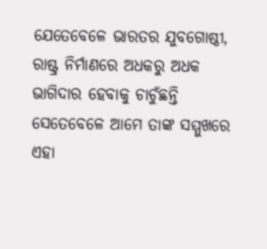ଯେତେବେଳେ ଭାରତର ଯୁବଗୋଷ୍ଠୀ, ରାଷ୍ଟ୍ର ନିର୍ମାଣରେ ଅଧକରୁ ଅଧକ ଭାଗିଦାର ହେବାକୁ ଚାଚୁଁଛନ୍ତି ସେତେବେଳେ ଆମେ ତାଙ୍କ ସମ୍ମୁଖରେ ଏହା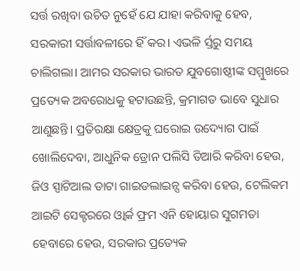ସର୍ତ୍ତ ରଖିବା ଉଚିତ ନୁହେଁ ଯେ ଯାହା କରିବାକୁ ହେବ, ସରକାରୀ ସର୍ତ୍ତାବଳୀରେ ହିଁ କର। ଏଭଳି ର୍ସ୍ତରୁ ସମୟ ଚାଲିଗଲା। ଆମର ସରକାର ଭାରତ ଯୁବଗୋଷ୍ଠୀଙ୍କ ସମ୍ମୁଖରେ ପ୍ରତ୍ୟେକ ଅବରୋଧକୁ ହଟାଉଛନ୍ତି, କ୍ରମାଗତ ଭାବେ ସୁଧାର ଆଣୁଛନ୍ତି। ପ୍ରତିରକ୍ଷା କ୍ଷେତ୍ରକୁ ଘରୋଇ ଉଦ୍ୟୋଗ ପାଇଁ ଖୋଲିଦେବା, ଆଧୁନିକ ଡ୍ରୋନ ପଲିସି ତିଆରି କରିବା ହେଉ, ଜିଓ ସ୍ପାଟିଆଲ ଡାଟା ଗାଇଡଲାଇନ୍ସ କରିବା ହେଉ, ଟେଲିକମ ଆଇଟି ସେକ୍ଟରରେ ଓ୍ବାର୍କ ଫ୍ରମ ଏନି ହୋୟାର ସୁଗମତା ହେବାରେ ହେଉ, ସରକାର ପ୍ରତ୍ୟେକ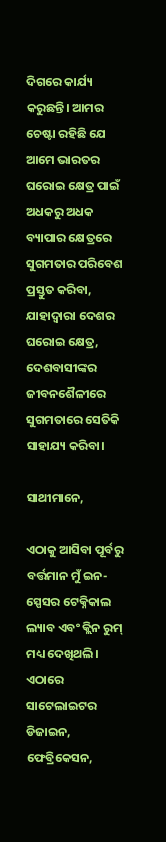ଦିଗରେ କାର୍ଯ୍ୟ କରୁଛନ୍ତି। ଆମର ଚେଷ୍ଟା ରହିଛି ଯେ ଆମେ ଭାରତର ଘରୋଇ କ୍ଷେତ୍ର ପାଇଁ ଅଧକରୁ ଅଧକ ବ୍ୟାପାର କ୍ଷେତ୍ରରେ ସୁଗମତାର ପରିବେଶ ପ୍ରସ୍ତୁତ କରିବା, ଯାହାଦ୍ବାରା ଦେଶର ଘରୋଇ କ୍ଷେତ୍ର, ଦେଶବାସୀଙ୍କର ଜୀବନଶୈଳୀରେ ସୁଗମତାରେ ସେତିକି ସାହାଯ୍ୟ କରିବା।

ସାଥୀମାନେ,

ଏଠାକୁ ଆସିବା ପୂର୍ବରୁ ବର୍ତ୍ତମାନ ମୁଁ ଇନ-ସ୍ପେସର ଟେକ୍ନିକାଲ ଲ୍ୟାବ ଏବଂ କ୍ଲିନ ରୁମ୍ ମଧ୍ୟ ଦେଖିଥଲି। ଏଠାରେ ସାଟେଲାଇଟର ଡିଜାଇନ, ଫେବ୍ରିକେସନ,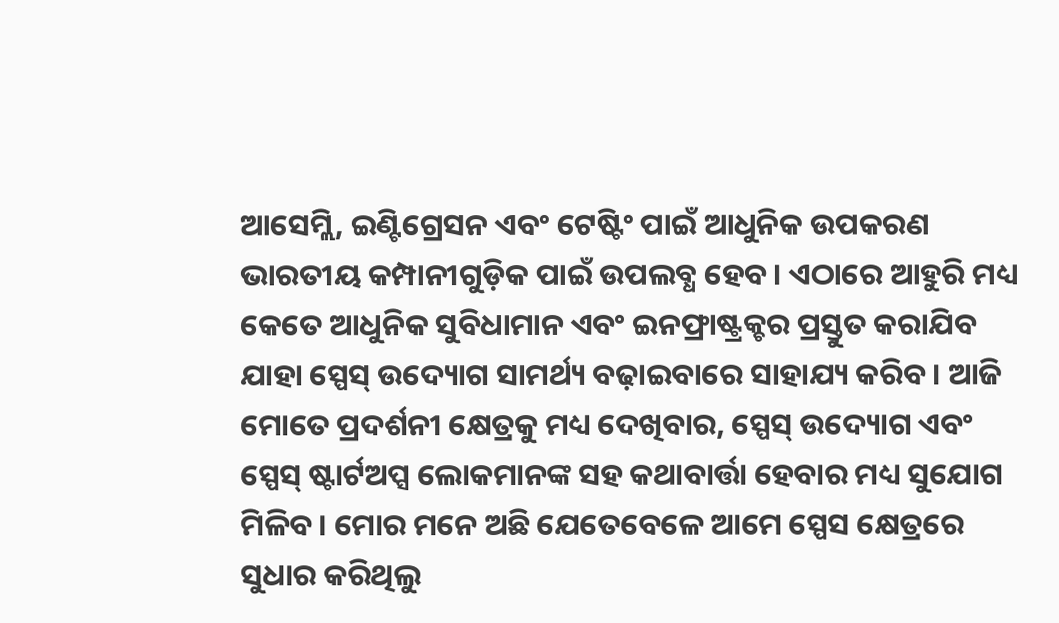ଆସେମ୍ଲି, ଇଣ୍ଟିଗ୍ରେସନ ଏବଂ ଟେଷ୍ଟିଂ ପାଇଁ ଆଧୁନିକ ଉପକରଣ ଭାରତୀୟ କମ୍ପାନୀଗୁଡ଼ିକ ପାଇଁ ଉପଲବ୍ଧ ହେବ। ଏଠାରେ ଆହୁରି ମଧ୍ୟ କେତେ ଆଧୁନିକ ସୁବିଧାମାନ ଏବଂ ଇନଫ୍ରାଷ୍ଟ୍ରକ୍ଚର ପ୍ରସ୍ତୁତ କରାଯିବ ଯାହା ସ୍ପେସ୍ ଉଦ୍ୟୋଗ ସାମର୍ଥ୍ୟ ବଢ଼ାଇବାରେ ସାହାଯ୍ୟ କରିବ। ଆଜି ମୋତେ ପ୍ରଦର୍ଶନୀ କ୍ଷେତ୍ରକୁ ମଧ୍ୟ ଦେଖିବାର, ସ୍ପେସ୍ ଉଦ୍ୟୋଗ ଏବଂ ସ୍ପେସ୍ ଷ୍ଟାର୍ଟଅପ୍ସ ଲୋକମାନଙ୍କ ସହ କଥାବାର୍ତ୍ତା ହେବାର ମଧ୍ୟ ସୁଯୋଗ ମିଳିବ। ମୋର ମନେ ଅଛି ଯେତେବେଳେ ଆମେ ସ୍ପେସ କ୍ଷେତ୍ରରେ ସୁଧାର କରିଥିଲୁ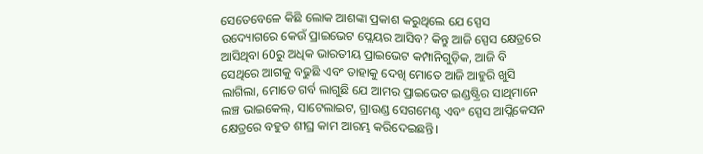ସେତେବେଳେ କିଛି ଲୋକ ଆଶଙ୍କା ପ୍ରକାଶ କରୁଥିଲେ ଯେ ସ୍ପେସ ଉଦ୍ୟୋଗରେ କେଉଁ ପ୍ରାଇଭେଟ ପ୍ଲେୟର ଆସିବ? କିନ୍ତୁ ଆଜି ସ୍ପେସ କ୍ଷେତ୍ରରେ ଆସିଥିବା 60ରୁ ଅଧିକ ଭାରତୀୟ ପ୍ରାଇଭେଟ କମ୍ପାନିଗୁଡ଼ିକ, ଆଜି ବି ସେଥିରେ ଆଗକୁ ବଢୁଛି ଏବଂ ତାହାକୁ ଦେଖି ମୋତେ ଆଜି ଆହୁରି ଖୁସି ଲାଗିଲା, ମୋତେ ଗର୍ବ ଲାଗୁଛି ଯେ ଆମର ପ୍ରାଇଭେଟ ଇଣ୍ଡଷ୍ଟ୍ରିର ସାଥିମାନେ ଲଞ୍ଚ ଭାଇକେଲ୍, ସାଟେଲାଇଟ, ଗ୍ରାଉଣ୍ଡ ସେଗମେଣ୍ଟ ଏବଂ ସ୍ପେସ ଆପ୍ଲିକେସନ କ୍ଷେତ୍ରରେ ବହୁତ ଶୀଘ୍ର କାମ ଆରମ୍ଭ କରିଦେଇଛନ୍ତି।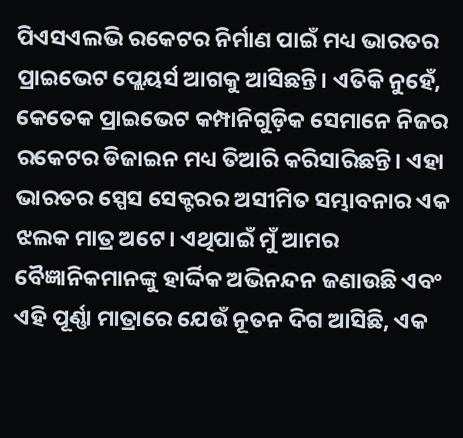ପିଏସଏଲଭି ରକେଟର ନିର୍ମାଣ ପାଇଁ ମଧ୍ୟ ଭାରତର ପ୍ରାଇଭେଟ ପ୍ଲେୟର୍ସ ଆଗକୁ ଆସିଛନ୍ତି। ଏତିକି ନୁହେଁ, କେତେକ ପ୍ରାଇଭେଟ କମ୍ପାନିଗୁଡ଼ିକ ସେମାନେ ନିଜର ରକେଟର ଡିଜାଇନ ମଧ୍ୟ ତିଆରି କରିସାରିଛନ୍ତି। ଏହା ଭାରତର ସ୍ପେସ ସେକ୍ଟରର ଅସୀମିତ ସମ୍ଭାବନାର ଏକ ଝଲକ ମାତ୍ର ଅଟେ। ଏଥିପାଇଁ ମୁଁ ଆମର ବୈଜ୍ଞାନିକମାନଙ୍କୁ ହାର୍ଦ୍ଦିକ ଅଭିନନ୍ଦନ ଜଣାଉଛି ଏବଂ ଏହି ପୂର୍ଣ୍ଣା ମାତ୍ରାରେ ଯେଉଁ ନୂତନ ଦିଗ ଆସିଛି, ଏକ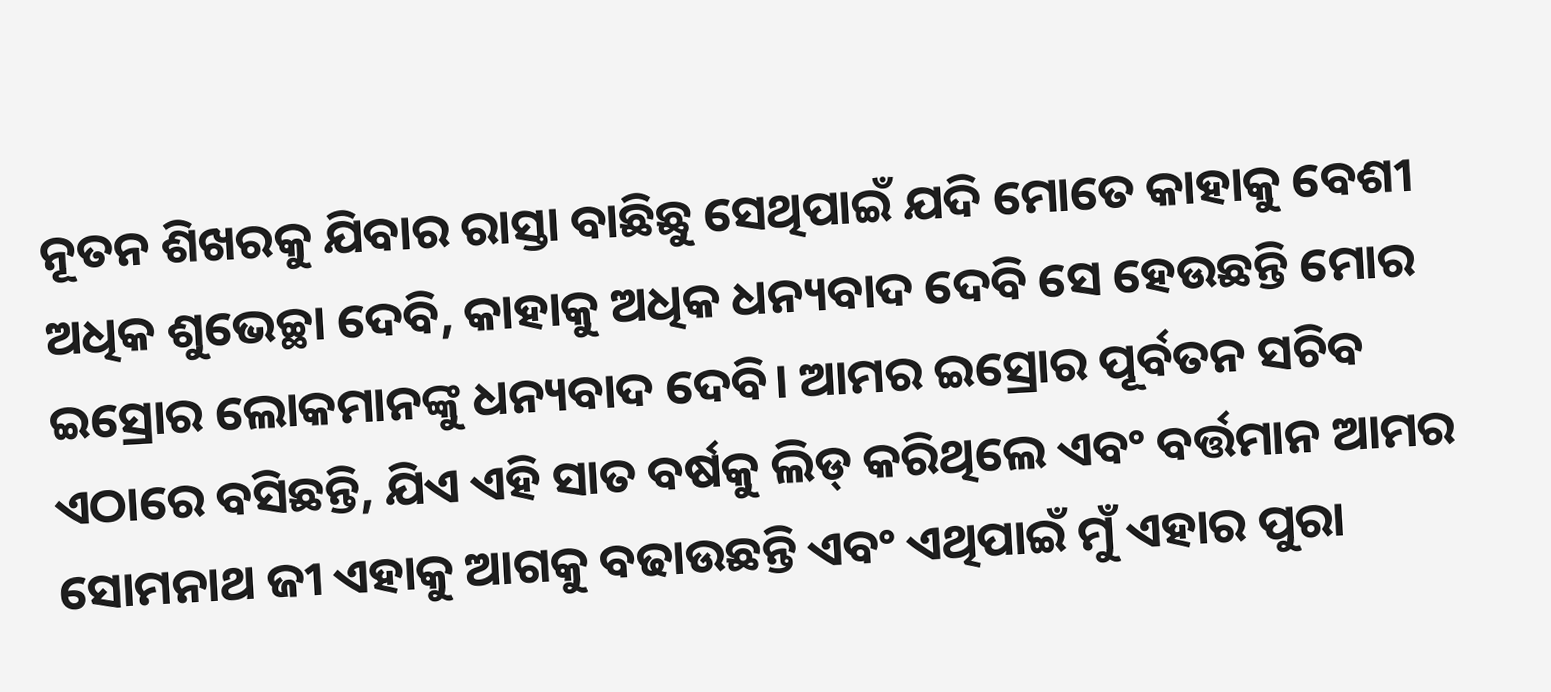ନୂତନ ଶିଖରକୁ ଯିବାର ରାସ୍ତା ବାଛିଛୁ ସେଥିପାଇଁ ଯଦି ମୋତେ କାହାକୁ ବେଶୀ ଅଧିକ ଶୁଭେଚ୍ଛା ଦେବି, କାହାକୁ ଅଧିକ ଧନ୍ୟବାଦ ଦେବି ସେ ହେଉଛନ୍ତି ମୋର ଇସ୍ରୋର ଲୋକମାନଙ୍କୁ ଧନ୍ୟବାଦ ଦେବି। ଆମର ଇସ୍ରୋର ପୂର୍ବତନ ସଚିବ ଏଠାରେ ବସିଛନ୍ତି, ଯିଏ ଏହି ସାତ ବର୍ଷକୁ ଲିଡ୍ କରିଥିଲେ ଏବଂ ବର୍ତ୍ତମାନ ଆମର ସୋମନାଥ ଜୀ ଏହାକୁ ଆଗକୁ ବଢାଉଛନ୍ତି ଏବଂ ଏଥିପାଇଁ ମୁଁ ଏହାର ପୁରା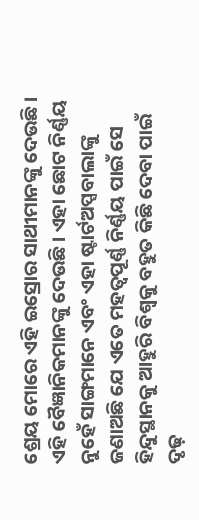ଶ୍ରେୟ ମୋରେ ଏହି ଇସ୍ରୋର ସାଥୀମାନଙ୍କୁ ଦେଉଛି। ଏହି ବୈଜ୍ଞାନିକମାନଙ୍କୁ ଦେଉଛି। ଏହା ଛୋଟ ନିର୍ଣ୍ଣୟ ନୁହେଁ ସାଙ୍ଗମାନେ ଏବଂ ଏହା ଷ୍ଟାର୍ଟଅପ୍ସବାଲାଙ୍କୁ ଜଣାଅଛି ଯେ ଏତେ ମହତ୍ବପୂର୍ଣ୍ଣ ନିର୍ଣ୍ଣୟ ପାଇଁ ସେ ହିନ୍ଦୁସ୍ଥାନକୁ ଆହୁରି ବିଶ୍ବକୁ ବହୁତ କିଛି ଦେବା ପାଇଁ ଦୃଢ଼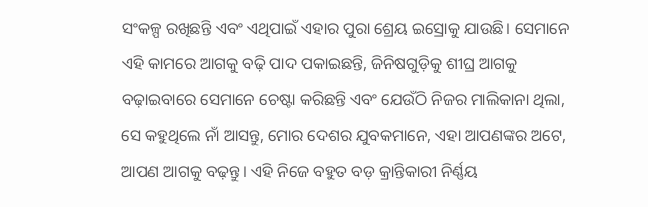ସଂକଳ୍ପ ରଖିଛନ୍ତି ଏବଂ ଏଥିପାଇଁ ଏହାର ପୁରା ଶ୍ରେୟ ଇସ୍ରୋକୁ ଯାଉଛି। ସେମାନେ ଏହି କାମରେ ଆଗକୁ ବଢ଼ି ପାଦ ପକାଇଛନ୍ତି, ଜିନିଷଗୁଡ଼ିକୁ ଶୀଘ୍ର ଆଗକୁ ବଢ଼ାଇବାରେ ସେମାନେ ଚେଷ୍ଟା କରିଛନ୍ତି ଏବଂ ଯେଉଁଠି ନିଜର ମାଲିକାନା ଥିଲା, ସେ କହୁଥିଲେ ନାଁ ଆସନ୍ତୁ, ମୋର ଦେଶର ଯୁବକମାନେ, ଏହା ଆପଣଙ୍କର ଅଟେ, ଆପଣ ଆଗକୁ ବଢ଼ନ୍ତୁ। ଏହି ନିଜେ ବହୁତ ବଡ଼ କ୍ରାନ୍ତିକାରୀ ନିର୍ଣ୍ଣୟ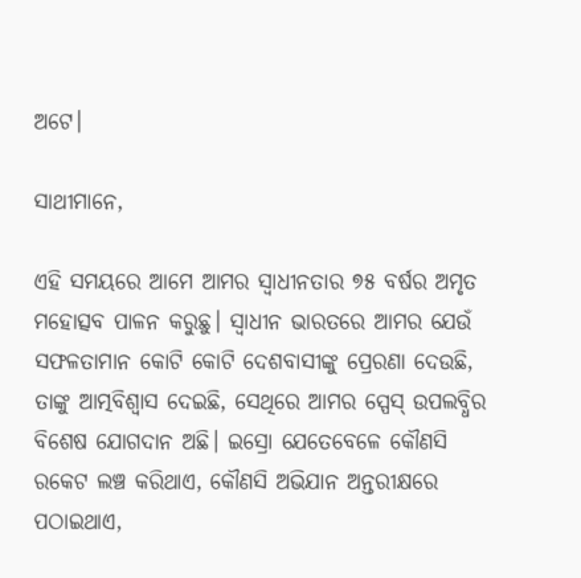ଅଟେ।

ସାଥୀମାନେ,

ଏହି ସମୟରେ ଆମେ ଆମର ସ୍ବାଧୀନତାର ୭୫ ବର୍ଷର ଅମୃତ ମହୋତ୍ସବ ପାଳନ କରୁଛୁ। ସ୍ବାଧୀନ ଭାରତରେ ଆମର ଯେଉଁ ସଫଳତାମାନ କୋଟି କୋଟି ଦେଶବାସୀଙ୍କୁ ପ୍ରେରଣା ଦେଉଛି, ତାଙ୍କୁ ଆତ୍ମବିଶ୍ବାସ ଦେଇଛି, ସେଥିରେ ଆମର ସ୍ପେସ୍ ଉପଲବ୍ଧିର ବିଶେଷ ଯୋଗଦାନ ଅଛି। ଇସ୍ରୋ ଯେତେବେଳେ କୌଣସି ରକେଟ ଲଞ୍ଚ କରିଥାଏ, କୌଣସି ଅଭିଯାନ ଅନ୍ତରୀକ୍ଷରେ ପଠାଇଥାଏ,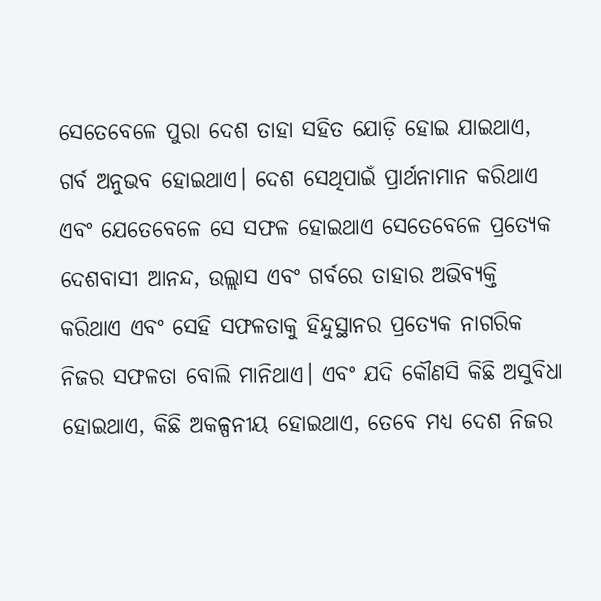ସେତେବେଳେ ପୁରା ଦେଶ ତାହା ସହିତ ଯୋଡ଼ି ହୋଇ ଯାଇଥାଏ, ଗର୍ବ ଅନୁଭବ ହୋଇଥାଏ। ଦେଶ ସେଥିପାଇଁ ପ୍ରାର୍ଥନାମାନ କରିଥାଏ ଏବଂ ଯେତେବେଳେ ସେ ସଫଳ ହୋଇଥାଏ ସେତେବେଳେ ପ୍ରତ୍ୟେକ ଦେଶବାସୀ ଆନନ୍ଦ, ଉଲ୍ଲାସ ଏବଂ ଗର୍ବରେ ତାହାର ଅଭିବ୍ୟକ୍ତି କରିଥାଏ ଏବଂ ସେହି ସଫଳତାକୁ ହିନ୍ଦୁସ୍ଥାନର ପ୍ରତ୍ୟେକ ନାଗରିକ ନିଜର ସଫଳତା ବୋଲି ମାନିଥାଏ। ଏବଂ ଯଦି କୌଣସି କିଛି ଅସୁବିଧା ହୋଇଥାଏ, କିଛି ଅକଳ୍ପନୀୟ ହୋଇଥାଏ, ତେବେ ମଧ୍ୟ ଦେଶ ନିଜର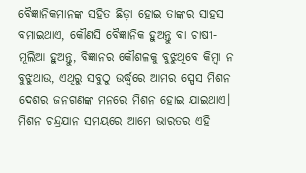ବୈଜ୍ଞାନିକମାନଙ୍କ ସହିତ ଛିଡ଼ା ହୋଇ ତାଙ୍କର ସାହସ ବମାଇଥାଏ, କୌଣସି ବୈଜ୍ଞାନିକ ହୁଅନ୍ତୁ ବା ଚାଷୀ- ମୂଲିଆ ହୁଅନ୍ତୁ, ବିଜ୍ଞାନର କୌଶଳକୁ ବୁଝୁଥିବେ କିମ୍ବା ନ ବୁଝୁଥାଉ, ଏଥିରୁ ସବୁଠୁ ଉର୍ଦ୍ଧ୍ବରେ ଆମର ସ୍ପେସ ମିଶନ ଦେଶର ଜନଗଣଙ୍କ ମନରେ ମିଶନ ହୋଇ ଯାଇଥାଏ। ମିଶନ ଚନ୍ଦ୍ରଯାନ ସମୟରେ ଆମେ ଭାରତର ଏହି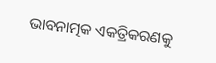ଭାବନାତ୍ମକ ଏକତ୍ରିକରଣକୁ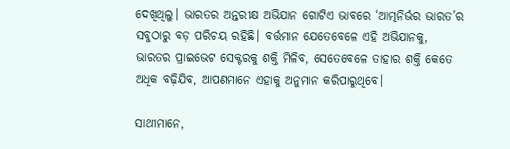ଦେଖିଥିଲୁ। ଭାରତର ଅନ୍ତରୀକ୍ଷ ଅଭିଯାନ ଗୋଟିଏ ଭାବରେ ‘ଆତ୍ମନିର୍ଭର ଭାରତ’ର ସବୁଠାରୁ ବଡ଼ ପରିଚୟ ରହିଛି। ବର୍ତ୍ତମାନ ଯେତେବେଳେ ଏହି ଅଭିଯାନକୁ, ଭାରତର ପ୍ରାଇଭେଟ ସେକ୍ଟରକୁ ଶକ୍ତି ମିଳିବ, ସେତେବେଳେ ତାହାର ଶକ୍ତି କେତେ ଅଧିକ ବଢ଼ିଯିବ, ଆପଣମାନେ ଏହାକୁ ଅନୁମାନ କରିପାରୁଥିବେ।

ସାଥୀମାନେ,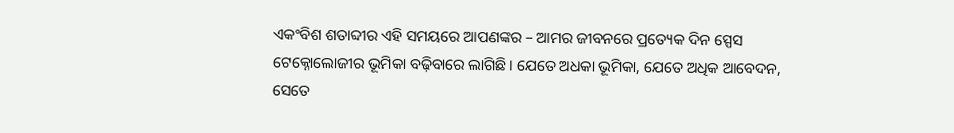ଏକଂବିଶ ଶତାବ୍ଦୀର ଏହି ସମୟରେ ଆପଣଙ୍କର – ଆମର ଜୀବନରେ ପ୍ରତ୍ୟେକ ଦିନ ସ୍ପେସ ଟେକ୍ନୋଲୋଜୀର ଭୂମିକା ବଢ଼ିବାରେ ଲାଗିଛି। ଯେତେ ଅଧକା ଭୂମିକା, ଯେତେ ଅଧିକ ଆବେଦନ, ସେତେ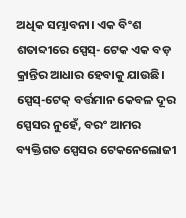ଅଧିକ ସମ୍ଭାବନା। ଏକ ବିଂଶ ଶତାବ୍ଦୀରେ ସ୍ପେସ୍- ଟେକ ଏକ ବଡ଼ କ୍ରାନ୍ତିର ଆଧାର ହେବାକୁ ଯାଉଛି। ସ୍ପେସ୍-ଟେକ୍ ବର୍ତ୍ତମାନ କେବଳ ଦୂର ସ୍ପେସର ନୁହେଁ, ବରଂ ଆମର ବ୍ୟକ୍ତିଗତ ସ୍ପେସର ଟେକନେଲୋଜୀ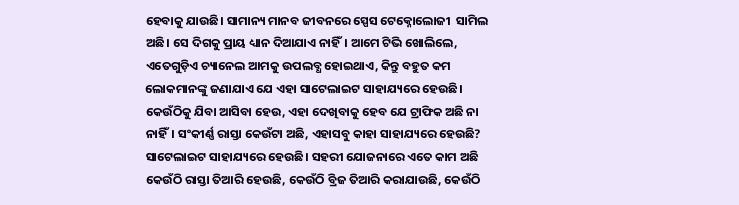ହେବାକୁ ଯାଉଛି। ସାମାନ୍ୟ ମାନବ ଜୀବନରେ ସ୍ପେସ ଟେକ୍ନୋଲୋଜୀ  ସାମିଲ ଅଛି। ସେ ଦିଗକୁ ପ୍ରାୟ ଧ୍ୟାନ ଦିଆଯାଏ ନାହିଁ। ଆମେ ଟିଭି ଖୋଲିଲେ, ଏତେଗୁଡ଼ିଏ ଚ୍ୟାନେଲ ଆମକୁ ଉପଲବ୍ଧ ହୋଇଥାଏ, କିନ୍ତୁ ବହୁତ କମ ଲୋକମାନଙ୍କୁ ଜଣାଯାଏ ଯେ ଏହା ସାଟେଲାଇଟ ସାହାଯ୍ୟରେ ହେଉଛି। କେଉଁଠିକୁ ଯିବା ଆସିବା ହେଉ, ଏହା ଦେଖିବାକୁ ହେବ ଯେ ଟ୍ରାଫିକ ଅଛି ନା ନାହିଁ। ସଂକୀର୍ଣ୍ଣ ରାସ୍ତା କେଉଁଟା ଅଛି, ଏହାସବୁ କାହା ସାହାଯ୍ୟରେ ହେଉଛି? ସାଟେଲାଇଟ ସାହାଯ୍ୟରେ ହେଉଛି। ସହରୀ ଯୋଜନାରେ ଏତେ କାମ ଅଛି କେଉଁଠି ରାସ୍ତା ତିଆରି ହେଉଛି, କେଉଁଠି ବ୍ରିଜ ତିଆରି କରାଯାଉଛି, କେଉଁଠି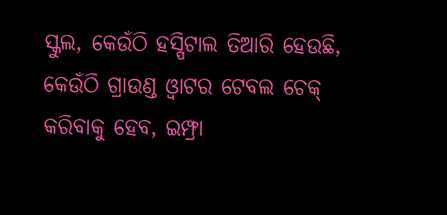ସ୍କୁଲ, କେଉଁଠି ହସ୍ପିଟାଲ ତିଆରି ହେଉଛି, କେଉଁଠି ଗ୍ରାଉଣ୍ଡ ଓ୍ବାଟର ଟେବଲ ଚେକ୍ କରିବାକୁ ହେବ, ଇମ୍ଫ୍ରା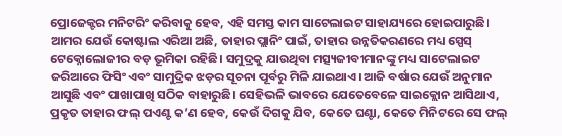ପ୍ରୋଜେକ୍ଟର ମନିଟରିଂ କରିବାକୁ ହେବ, ଏହି ସମସ୍ତ କାମ ସାଟେଲାଇଟ ସାହାଯ୍ୟରେ ହୋଇପାରୁଛି। ଆମର ଯେଉଁ କୋଷ୍ଟାଲ ଏରିଆ ଅଛି, ତାହାର ପ୍ଲାନିଂ ପାଇଁ, ତାହାର ଉନ୍ନତିକରଣରେ ମଧ୍ୟ ସ୍ପେସ୍ ଟେକ୍ନୋଲୋଜୀର ବଡ଼ ଭୂମିକା ରହିଛି। ସମୁଦ୍ରକୁ ଯାଉଥିବା ମତ୍ସ୍ୟଜୀବୀମାନଙ୍କୁ ମଧ୍ୟ ସାଟେଲାଇଟ ଜରିଆରେ ଫିସିଂ ଏବଂ ସାମୁଦ୍ରିକ ଝଡ଼ର ସୂଚନା ପୂର୍ବରୁ ମିଳି ଯାଇଥାଏ। ଆଜି ବର୍ଷାର ଯେଉଁ ଅନୁମାନ ଆସୁଛି ଏବଂ ପାଖାପାଖି ସଠିକ ବାହାରୁଛି। ସେହିଭଳି ଭାବରେ ଯେତେବେଳେ ସାଇକ୍ଲୋନ ଆସିଥାଏ, ପ୍ରକୃତ ତାହାର ଫଲ୍ ପଏଣ୍ଟ କ’ଣ ହେବ, କେଉଁ ଦିଗକୁ ଯିବ, କେତେ ଘଣ୍ଟା, କେତେ ମିନିଟରେ ସେ ଫଲ୍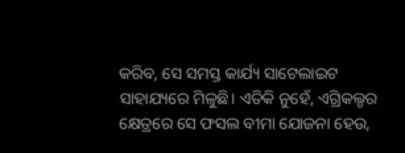କରିବ, ସେ ସମସ୍ତ କାର୍ଯ୍ୟ ସାଟେଲାଇଟ ସାହାଯ୍ୟରେ ମିଳୁଛି। ଏତିକି ନୁହେଁ, ଏଗ୍ରିକଲ୍ଚର କ୍ଷେତ୍ରରେ ସେ ଫସଲ ବୀମା ଯୋଜନା ହେଉ,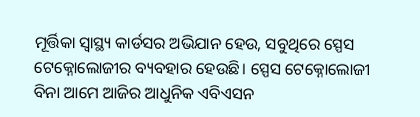ମୂର୍ତ୍ତିକା ସ୍ବାସ୍ଥ୍ୟ କାର୍ଡସର ଅଭିଯାନ ହେଉ, ସବୁଥିରେ ସ୍ପେସ ଟେକ୍ନୋଲୋଜୀର ବ୍ୟବହାର ହେଉଛି। ସ୍ପେସ ଟେକ୍ନୋଲୋଜୀ ବିନା ଆମେ ଆଜିର ଆଧୁନିକ ଏବିଏସନ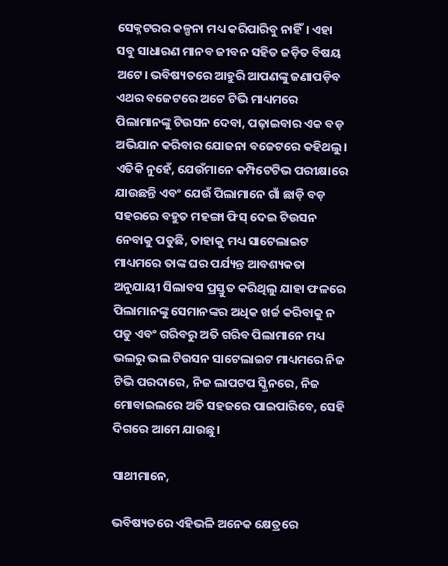ସେକ୍ନଟରର କଳ୍ପନା ମଧ୍ୟ କରିପାରିବୁ ନାହିଁ। ଏହା ସବୁ ସାଧାରଣ ମାନବ ଜୀବନ ସହିତ ଜଡ଼ିତ ବିଷୟ ଅଟେ। ଭବିଷ୍ୟତରେ ଆହୁରି ଆପଣଙ୍କୁ ଜଣାପଡ଼ିବ ଏଥର ବଜେଟରେ ଅଟେ ଟିଭି ମାଧ୍ୟମରେ ପିଲାମାନଙ୍କୁ ଟିଉସନ ଦେବା, ପଢ଼ାଇବାର ଏକ ବଡ଼ ଅଭିଯାନ କରିବାର ଯୋଜନା ବଜେଟରେ କହିଥଲୁ। ଏତିକି ନୁହେଁ, ଯେଉଁମାନେ କମ୍ପିଟେଟିଭ ପରୀକ୍ଷାରେ ଯାଉଛନ୍ତି ଏବଂ ଯେଉଁ ପିଲାମାନେ ଗାଁ ଛାଡ଼ି ବଡ଼ ସହରରେ ବହୁତ ମହଙ୍ଗା ଫିସ୍ ଦେଇ ଟିଉସନ ନେବାକୁ ପଡୁଛି, ତାହାକୁ ମଧ୍ୟ ସାଟେଲାଇଟ ମାଧ୍ୟମରେ ତାଙ୍କ ଘର ପର୍ଯ୍ୟନ୍ତ ଆବଶ୍ୟକତା ଅନୁଯାୟୀ ସିଲାବସ ପ୍ରସ୍ତୁତ କରିଥିଲୁ ଯାହା ଫଳରେ ପିଲାମାନଙ୍କୁ ସେମାନଙ୍କର ଅଧିକ ଖର୍ଚ୍ଚ କରିବାକୁ ନ ପଡୁ ଏବଂ ଗରିବରୁ ଅତି ଗରିବ ପିଲାମାନେ ମଧ୍ୟ ଭଲରୁ ଭଲ ଟିଉସନ ସାଟେଲାଇଟ ମାଧ୍ୟମରେ ନିଜ ଟିଭି ପରଦାରେ, ନିଜ ଲାପଟପ ସ୍କ୍ରିନରେ, ନିଜ ମୋବାଇଲରେ ଅତି ସହଜରେ ପାଇପାରିବେ, ସେହି ଦିଗରେ ଆମେ ଯାଉଛୁ।

ସାଥୀମାନେ,

ଭବିଷ୍ୟତରେ ଏହିଭଳି ଅନେକ କ୍ଷେତ୍ରରେ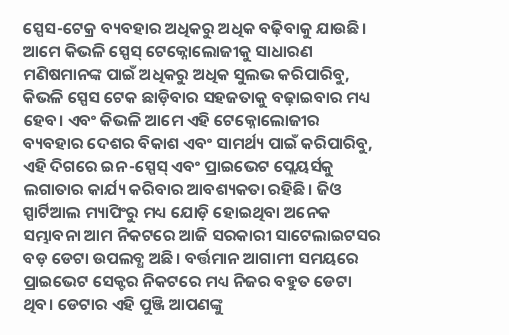ସ୍ପେସ-ଟେକ୍ର ବ୍ୟବହାର ଅଧିକରୁ ଅଧିକ ବଢ଼ିବାକୁ ଯାଉଛି। ଆମେ କିଭଳି ସ୍ପେସ୍ ଟେକ୍ନୋଲୋଜୀକୁ ସାଧାରଣ ମଣିଷମାନଙ୍କ ପାଇଁ ଅଧିକରୁ ଅଧିକ ସୁଲଭ କରିପାରିବୁ, କିଭଳି ସ୍ପେସ ଟେକ ଛାଡ଼ିବାର ସହଜତାକୁ ବଢ଼ାଇବାର ମଧ୍ୟ ହେବ। ଏବଂ କିଭଳି ଆମେ ଏହି ଟେକ୍ନୋଲୋଜୀର ବ୍ୟବହାର ଦେଶର ବିକାଶ ଏବଂ ସାମର୍ଥ୍ୟ ପାଇଁ କରିପାରିବୁ, ଏହି ଦିଗରେ ଇନ-ସ୍ପେସ୍ ଏବଂ ପ୍ରାଇଭେଟ ପ୍ଲେୟର୍ସକୁ ଲଗାତାର କାର୍ଯ୍ୟ କରିବାର ଆବଶ୍ୟକତା ରହିଛି। ଜିଓ ସ୍ପାର୍ଟିଆଲ ମ୍ୟାପିଂରୁ ମଧ୍ୟ ଯୋଡ଼ି ହୋଇଥିବା ଅନେକ ସମ୍ଭାବନା ଆମ ନିକଟରେ ଆଜି ସରକାରୀ ସାଟେଲାଇଟସର ବଡ଼ ଡେଟା ଉପଲବ୍ଧ ଅଛି। ବର୍ତ୍ତମାନ ଆଗାମୀ ସମୟରେ ପ୍ରାଇଭେଟ ସେକ୍ଟର ନିକଟରେ ମଧ୍ୟ ନିଜର ବହୁତ ଡେଟା ଥିବ। ଡେଟାର ଏହି ପୁଞ୍ଜି ଆପଣଙ୍କୁ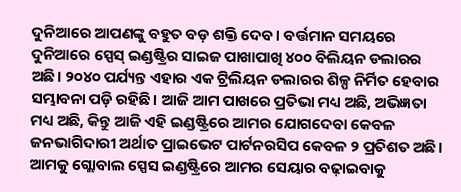ଦୁନିଆରେ ଆପଣଙ୍କୁ ବହୁତ ବଡ଼ ଶକ୍ତି ଦେବ। ବର୍ତ୍ତମାନ ସମୟରେ ଦୁନିଆରେ ସ୍ପେସ୍ ଇଣ୍ଡଷ୍ଟ୍ରିର ସାଇଜ ପାଖାପାଖି ୪୦୦ ବିଲିୟନ ଡଲାରର ଅଛି। ୨୦୪୦ ପର୍ଯ୍ୟନ୍ତ ଏହାର ଏକ ଟ୍ରିଲିୟନ ଡଲାରର ଶିଳ୍ପ ନିର୍ମିତ ହେବାର ସମ୍ଭାବନା ପଡ଼ି ରହିଛି। ଆଜି ଆମ ପାଖରେ ପ୍ରତିଭା ମଧ୍ୟ ଅଛି, ଅଭିଜ୍ଞତା ମଧ୍ୟ ଅଛି, କିନ୍ତୁ ଆଜି ଏହି ଇଣ୍ଡଷ୍ଟ୍ରିରେ ଆମର ଯୋଗଦେବା କେବଳ ଜନଭାଗିଦାରୀ ଅର୍ଥାତ ପ୍ରାଇଭେଟ ପାର୍ଟନରସିପ କେବଳ ୨ ପ୍ରତିଶତ ଅଛି। ଆମକୁ ଗ୍ଲୋବାଲ ସ୍ପେସ ଇଣ୍ଡଷ୍ଟ୍ରିରେ ଆମର ସେୟାର ବଢ଼ାଇବାକୁ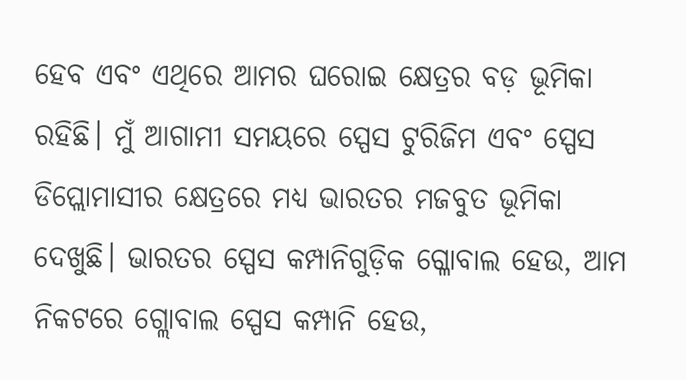ହେବ ଏବଂ ଏଥିରେ ଆମର ଘରୋଇ କ୍ଷେତ୍ରର ବଡ଼ ଭୂମିକା ରହିଛି। ମୁଁ ଆଗାମୀ ସମୟରେ ସ୍ପେସ ଟୁରିଜିମ ଏବଂ ସ୍ପେସ ଡିପ୍ଲୋମାସୀର କ୍ଷେତ୍ରରେ ମଧ୍ୟ ଭାରତର ମଜବୁତ ଭୂମିକା ଦେଖୁଛି। ଭାରତର ସ୍ପେସ କମ୍ପାନିଗୁଡ଼ିକ ଗ୍ଳୋବାଲ ହେଉ, ଆମ ନିକଟରେ ଗ୍ଲୋବାଲ ସ୍ପେସ କମ୍ପାନି ହେଉ,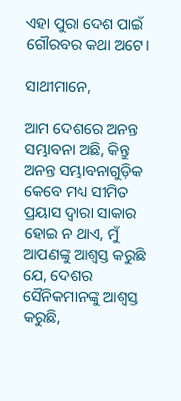ଏହା ପୁରା ଦେଶ ପାଇଁ ଗୌରବର କଥା ଅଟେ।

ସାଥୀମାନେ,

ଆମ ଦେଶରେ ଅନନ୍ତ ସମ୍ଭାବନା ଅଛି, କିନ୍ତୁ ଅନନ୍ତ ସମ୍ଭାବନାଗୁଡ଼ିକ କେବେ ମଧ୍ୟ ସୀମିତ ପ୍ରୟାସ ଦ୍ବାରା ସାକାର ହୋଇ ନ ଥାଏ, ମୁଁ ଆପଣଙ୍କୁ ଆଶ୍ବସ୍ତ କରୁଛି ଯେ, ଦେଶର ସୈନିକମାନଙ୍କୁ ଆଶ୍ବସ୍ତ କରୁଛି,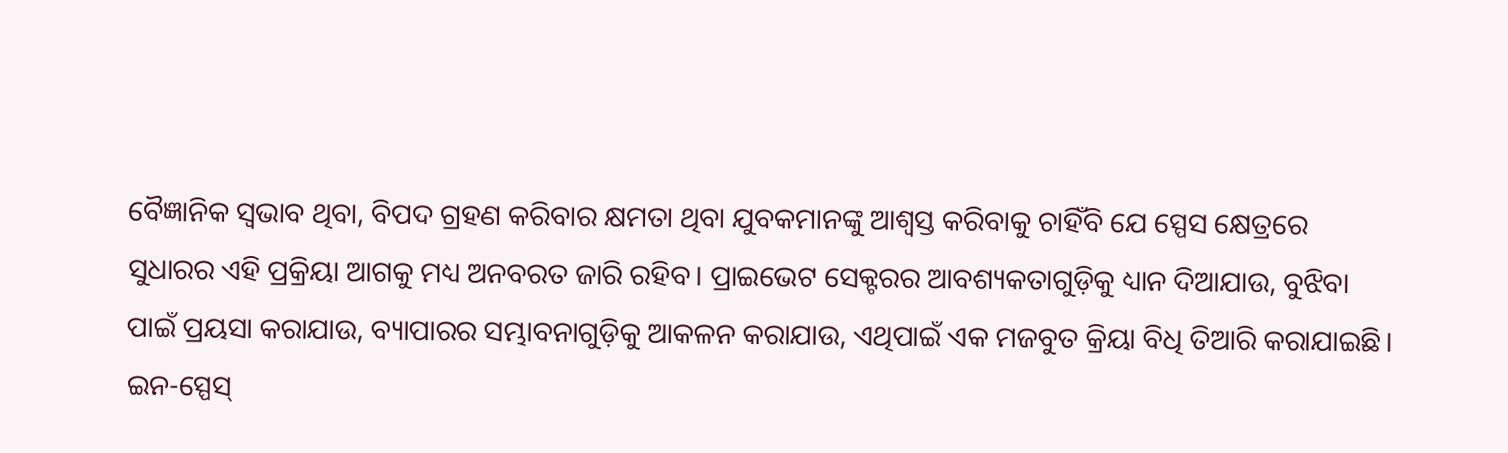ବୈଜ୍ଞାନିକ ସ୍ବଭାବ ଥିବା, ବିପଦ ଗ୍ରହଣ କରିବାର କ୍ଷମତା ଥିବା ଯୁବକମାନଙ୍କୁ ଆଶ୍ବସ୍ତ କରିବାକୁ ଚାହିଁବି ଯେ ସ୍ପେସ କ୍ଷେତ୍ରରେ ସୁଧାରର ଏହି ପ୍ରକ୍ରିୟା ଆଗକୁ ମଧ୍ୟ ଅନବରତ ଜାରି ରହିବ। ପ୍ରାଇଭେଟ ସେକ୍ଟରର ଆବଶ୍ୟକତାଗୁଡ଼ିକୁ ଧ୍ୟାନ ଦିଆଯାଉ, ବୁଝିବା ପାଇଁ ପ୍ରୟସା କରାଯାଉ, ବ୍ୟାପାରର ସମ୍ଭାବନାଗୁଡ଼ିକୁ ଆକଳନ କରାଯାଉ, ଏଥିପାଇଁ ଏକ ମଜବୁତ କ୍ରିୟା ବିଧି ତିଆରି କରାଯାଇଛି। ଇନ-ସ୍ପେସ୍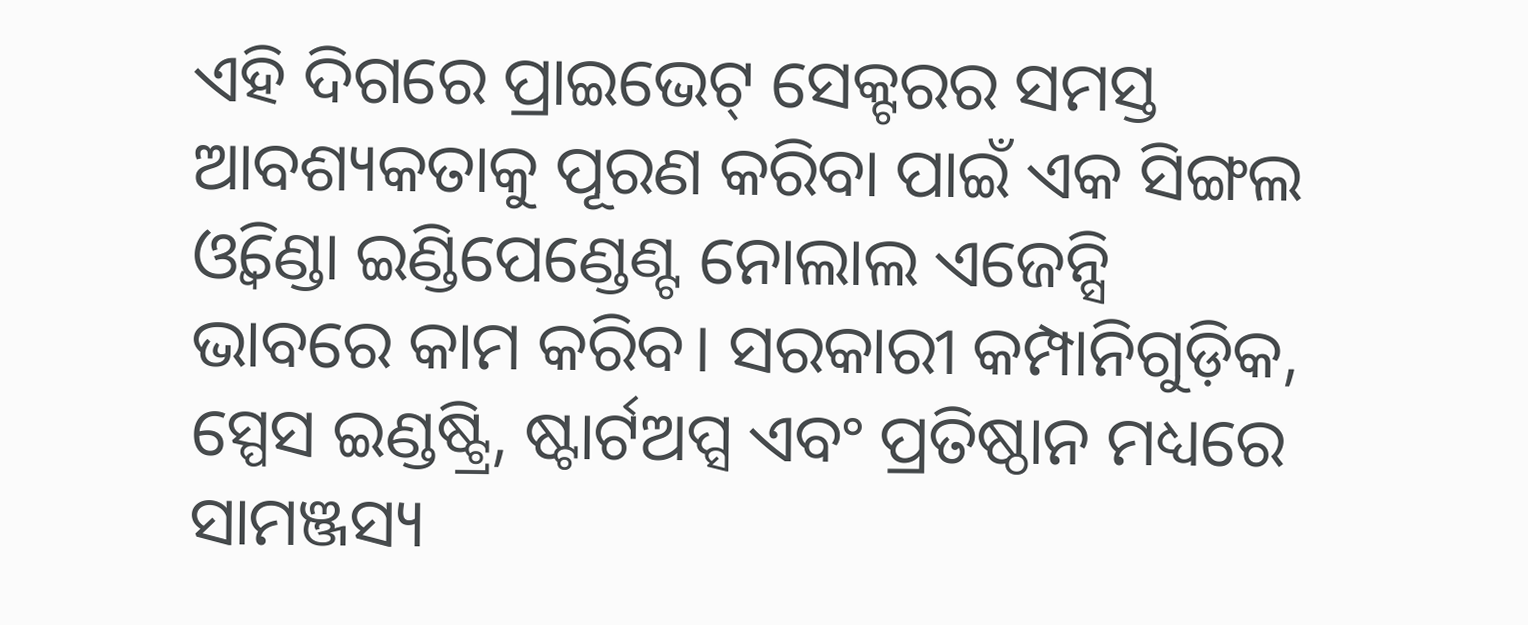ଏହି ଦିଗରେ ପ୍ରାଇଭେଟ୍ ସେକ୍ଟରର ସମସ୍ତ ଆବଶ୍ୟକତାକୁ ପୂରଣ କରିବା ପାଇଁ ଏକ ସିଙ୍ଗଲ ଓ୍ବିଣ୍ଡୋ ଇଣ୍ଡିପେଣ୍ଡେଣ୍ଟ ନୋଲାଲ ଏଜେନ୍ସି ଭାବରେ କାମ କରିବ। ସରକାରୀ କମ୍ପାନିଗୁଡ଼ିକ, ସ୍ପେସ ଇଣ୍ଡଷ୍ଟ୍ରି, ଷ୍ଟାର୍ଟଅପ୍ସ ଏବଂ ପ୍ରତିଷ୍ଠାନ ମଧ୍ୟରେ ସାମଞ୍ଜସ୍ୟ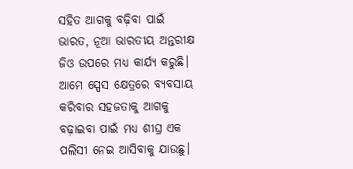ସହିତ ଆଗକୁ ବଢ଼ିବା ପାଇଁ ଭାରତ, ନୂଆ ଭାରତୀୟ ଅନ୍ତରୀକ୍ଷ ଜିଓ ଉପରେ ମଧ୍ୟ କାର୍ଯ୍ୟ କରୁଛି। ଆମେ ସ୍ପେସ କ୍ଷେତ୍ରରେ ବ୍ୟବସାୟ କରିବାର ସହଜତାକୁ ଆଗକୁ ବଢ଼ାଇବା ପାଇଁ ମଧ୍ୟ ଶୀଘ୍ର ଏକ ପଲିସୀ ନେଇ ଆସିବାକୁ ଯାଉଛୁ।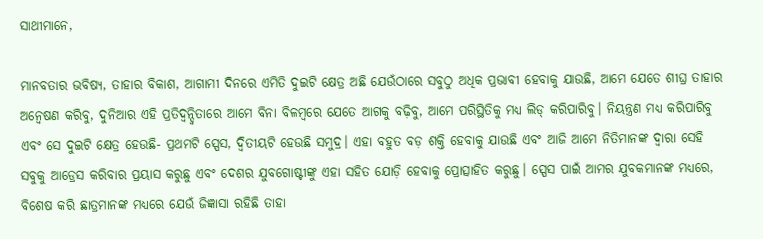ସାଥୀମାନେ,

ମାନବତାର ଭବିଷ୍ୟ, ତାହାର ବିକାଶ, ଆଗାମୀ ଦିନରେ ଏମିତି ଦୁଇଟି କ୍ଷେତ୍ର ଅଛି ଯେଉଁଠାରେ ସବୁଠୁ ଅଧିକ ପ୍ରଭାବୀ ହେବାକୁ ଯାଉଛି, ଆମେ ଯେତେ ଶୀଘ୍ର ତାହାର ଅନ୍ବେଷଣ କରିବୁ, ଦୁନିଆର ଏହି ପ୍ରତିଦ୍ବନ୍ଦ୍ବିତାରେ ଆମେ ବିନା ବିଳମ୍ବରେ ଯେତେ ଆଗକୁ ବଢ଼ିବୁ, ଆମେ ପରିସ୍ଥିତିକୁ ମଧ୍ୟ ଲିଡ୍ କରିପାରିବୁ। ନିୟନ୍ତ୍ରଣ ମଧ୍ୟ କରିପାରିବୁ ଏବଂ ସେ ଦୁଇଟି କ୍ଷେତ୍ର ହେଉଛି- ପ୍ରଥମଟି ସ୍ପେସ, ଦ୍ବିତୀୟଟି ହେଉଛି ସମୁଦ୍ର। ଏହା ବହୁତ ବଡ଼ ଶକ୍ତି ହେବାକୁ ଯାଉଛି ଏବଂ ଆଜି ଆମେ ନିତିମାନଙ୍କ ଦ୍ବାରା ସେହି ସବୁକୁ ଆଡ୍ରେସ କରିବାର ପ୍ରୟାସ କରୁଛୁ ଏବଂ ଦେଶର ଯୁବଗୋଷ୍ଟୀଙ୍କୁ ଏହା ସହିତ ଯୋଡ଼ି ହେବାକୁ ପ୍ରୋତ୍ସାହିତ କରୁଛୁ। ସ୍ପେସ ପାଇଁ ଆମର ଯୁବକମାନଙ୍କ ମଧ୍ୟରେ, ବିଶେଷ କରି ଛାତ୍ରମାନଙ୍କ ମଧ୍ୟରେ ଯେଉଁ ଜିଜ୍ଞାସା ରହିଛି ତାହା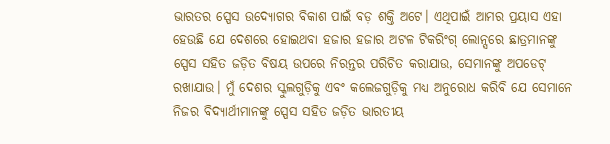ଭାରତର ସ୍ପେସ ଉଦ୍ୟୋଗର ବିକାଶ ପାଇଁ ବଡ଼ ଶକ୍ତି ଅଟେ। ଏଥିପାଇଁ ଆମର ପ୍ରୟାସ ଏହା ହେଉଛି ଯେ ଦେଶରେ ହୋଇଥବା ହଜାର ହଜାର ଅଟଳ ଟିକରିଂଗ୍ ଲୋନ୍ସରେ ଛାତ୍ରମାନଙ୍କୁ ସ୍ପେସ ସହିତ ଜଡ଼ିତ ବିଷୟ ଉପରେ ନିରନ୍ତର ପରିଚିତ କରାଯାଉ, ସେମାନଙ୍କୁ ଅପଡେଟ୍ ରଖାଯାଉ। ମୁଁ ଦେଶର ସ୍କୁଲଗୁଡ଼ିକୁ ଏବଂ କଲେଜଗୁଡ଼ିକୁ ମଧ୍ୟ ଅନୁରୋଧ କରିବି ଯେ ସେମାନେ ନିଜର ବିଦ୍ୟାର୍ଥୀମାନଙ୍କୁ ସ୍ପେସ ସହିତ ଜଡ଼ିତ ଭାରତୀୟ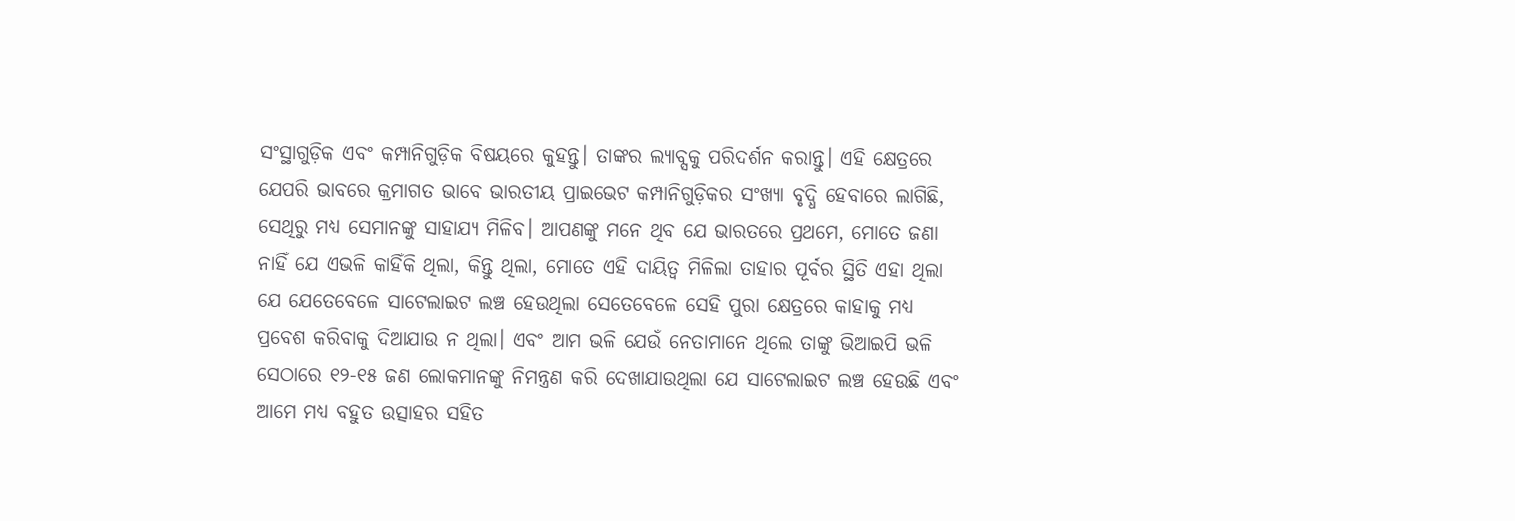ସଂସ୍ଥାଗୁଡ଼ିକ ଏବଂ କମ୍ପାନିଗୁଡ଼ିକ ବିଷୟରେ କୁହନ୍ତୁ। ତାଙ୍କର ଲ୍ୟାବ୍ସକୁ ପରିଦର୍ଶନ କରାନ୍ତୁ। ଏହି କ୍ଷେତ୍ରରେ ଯେପରି ଭାବରେ କ୍ରମାଗତ ଭାବେ ଭାରତୀୟ ପ୍ରାଇଭେଟ କମ୍ପାନିଗୁଡ଼ିକର ସଂଖ୍ୟା ବୃଦ୍ଧି ହେବାରେ ଲାଗିଛି, ସେଥିରୁ ମଧ୍ୟ ସେମାନଙ୍କୁ ସାହାଯ୍ୟ ମିଳିବ। ଆପଣଙ୍କୁ ମନେ ଥିବ ଯେ ଭାରତରେ ପ୍ରଥମେ, ମୋତେ ଜଣା ନାହିଁ ଯେ ଏଭଳି କାହିଁକି ଥିଲା, କିନ୍ତୁ ଥିଲା, ମୋତେ ଏହି ଦାୟିତ୍ବ ମିଳିଲା ତାହାର ପୂର୍ବର ସ୍ଥିତି ଏହା ଥିଲା ଯେ ଯେତେବେଳେ ସାଟେଲାଇଟ ଲଞ୍ଚ ହେଉଥିଲା ସେତେବେଳେ ସେହି ପୁରା କ୍ଷେତ୍ରରେ କାହାକୁ ମଧ୍ୟ ପ୍ରବେଶ କରିବାକୁ ଦିଆଯାଉ ନ ଥିଲା। ଏବଂ ଆମ ଭଳି ଯେଉଁ ନେତାମାନେ ଥିଲେ ତାଙ୍କୁ ଭିଆଇପି ଭଳି ସେଠାରେ ୧୨-୧୫ ଜଣ ଲୋକମାନଙ୍କୁ ନିମନ୍ତ୍ରଣ କରି ଦେଖାଯାଉଥିଲା ଯେ ସାଟେଲାଇଟ ଲଞ୍ଚ ହେଉଛି ଏବଂ ଆମେ ମଧ୍ୟ ବହୁତ ଉତ୍ସାହର ସହିତ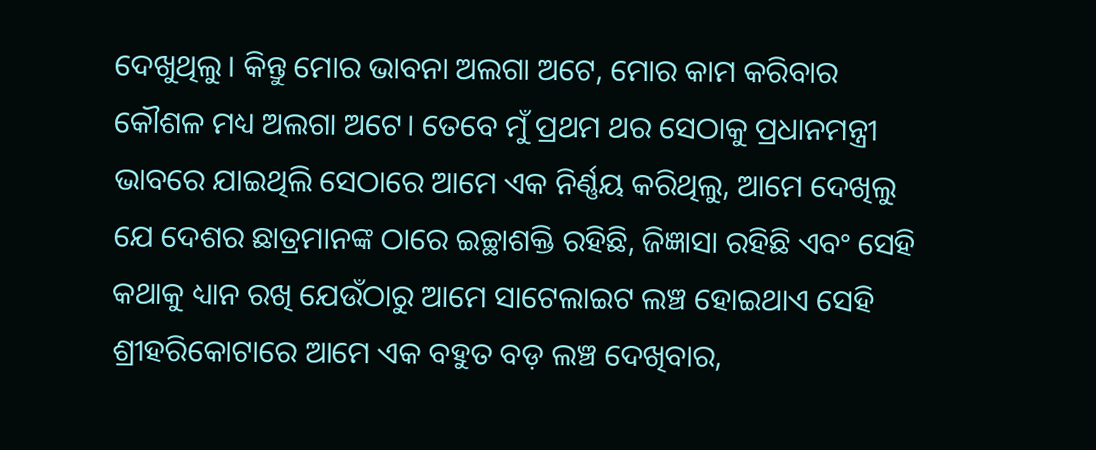ଦେଖୁଥିଲୁ। କିନ୍ତୁ ମୋର ଭାବନା ଅଲଗା ଅଟେ, ମୋର କାମ କରିବାର କୌଶଳ ମଧ୍ୟ ଅଲଗା ଅଟେ। ତେବେ ମୁଁ ପ୍ରଥମ ଥର ସେଠାକୁ ପ୍ରଧାନମନ୍ତ୍ରୀ ଭାବରେ ଯାଇଥିଲି ସେଠାରେ ଆମେ ଏକ ନିର୍ଣ୍ଣୟ କରିଥିଲୁ, ଆମେ ଦେଖିଲୁ ଯେ ଦେଶର ଛାତ୍ରମାନଙ୍କ ଠାରେ ଇଚ୍ଛାଶକ୍ତି ରହିଛି, ଜିଜ୍ଞାସା ରହିଛି ଏବଂ ସେହି କଥାକୁ ଧ୍ୟାନ ରଖି ଯେଉଁଠାରୁ ଆମେ ସାଟେଲାଇଟ ଲଞ୍ଚ ହୋଇଥାଏ ସେହି ଶ୍ରୀହରିକୋଟାରେ ଆମେ ଏକ ବହୁତ ବଡ଼ ଲଞ୍ଚ ଦେଖିବାର,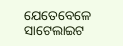ଯେତେବେଳେ ସାଟେଲାଇଟ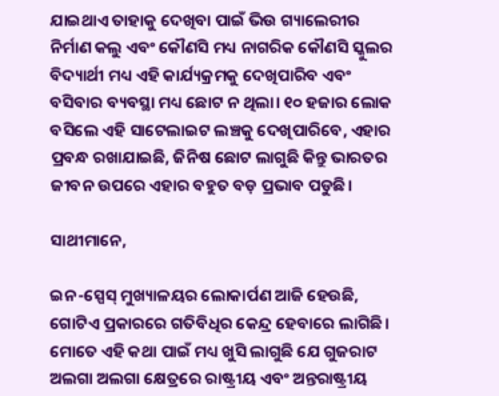ଯାଇଥାଏ ତାହାକୁ ଦେଖିବା ପାଇଁ ଭିଉ ଗ୍ୟାଲେରୀର ନିର୍ମାଣ କଲୁ ଏବଂ କୌଣସି ମଧ୍ୟ ନାଗରିକ କୌଣସି ସ୍କୁଲର ବିଦ୍ୟାର୍ଥୀ ମଧ୍ୟ ଏହି କାର୍ଯ୍ୟକ୍ରମକୁ ଦେଖିପାରିବ ଏବଂ ବସିବାର ବ୍ୟବସ୍ଥା ମଧ୍ୟ ଛୋଟ ନ ଥିଲା। ୧୦ ହଜାର ଲୋକ ବସିଲେ ଏହି ସାଟେଲାଇଟ ଲଞ୍ଚକୁ ଦେଖିପାରିବେ, ଏହାର ପ୍ରବନ୍ଧ ରଖାଯାଇଛି, ଜିନିଷ ଛୋଟ ଲାଗୁଛି କିନ୍ତୁ ଭାରତର ଜୀବନ ଉପରେ ଏହାର ବହୁତ ବଡ଼ ପ୍ରଭାବ ପଡୁଛି।

ସାଥୀମାନେ,

ଇନ-ସ୍ପେସ୍ ମୁଖ୍ୟାଳୟର ଲୋକାର୍ପଣ ଆଜି ହେଉଛି, ଗୋଟିଏ ପ୍ରକାରରେ ଗତିବିଧିର କେନ୍ଦ୍ର ହେବାରେ ଲାଗିଛି। ମୋତେ ଏହି କଥା ପାଇଁ ମଧ୍ୟ ଖୁସି ଲାଗୁଛି ଯେ ଗୁଜରାଟ ଅଲଗା ଅଲଗା କ୍ଷେତ୍ରରେ ରାଷ୍ଟ୍ରୀୟ ଏବଂ ଅନ୍ତରାଷ୍ଟ୍ରୀୟ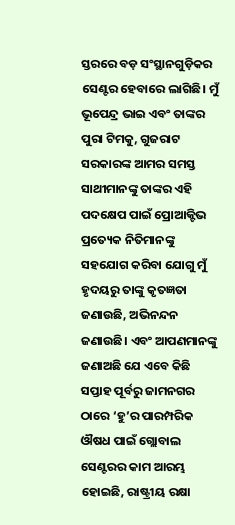ସ୍ତରରେ ବଡ଼ ସଂସ୍ଥାନଗୁଡ଼ିକର ସେଣ୍ଟର ହେବାରେ ଲାଗିଛି। ମୁଁ ଭୂପେନ୍ଦ୍ର ଭାଇ ଏବଂ ତାଙ୍କର ପୁରା ଟିମକୁ, ଗୁଜରାଟ ସରକାରଙ୍କ ଆମର ସମସ୍ତ ସାଥୀମାନଙ୍କୁ ତାଙ୍କର ଏହି ପଦକ୍ଷେପ ପାଇଁ ପ୍ରୋଆକ୍ଟିଭ ପ୍ରତ୍ୟେକ ନିତିମାନଙ୍କୁ ସହଯୋଗ କରିବା ଯୋଗୁ ମୁଁ ହୃଦୟରୁ ତାଙ୍କୁ କୃତଜ୍ଞତା ଜଣାଉଛି, ଅଭିନନ୍ଦନ ଜଣାଉଛି। ଏବଂ ଆପଣମାନଙ୍କୁ ଜଣାଅଛି ଯେ ଏବେ କିଛି ସପ୍ତାହ ପୂର୍ବରୁ ଜାମନଗର ଠାରେ ‘ହୁ’ର ପାରମ୍ପରିକ ଔଷଧ ପାଇଁ ଗ୍ଲୋବାଲ ସେଣ୍ଟରର କାମ ଆରମ୍ଭ ହୋଇଛି, ରାଷ୍ଟ୍ରୀୟ ରକ୍ଷା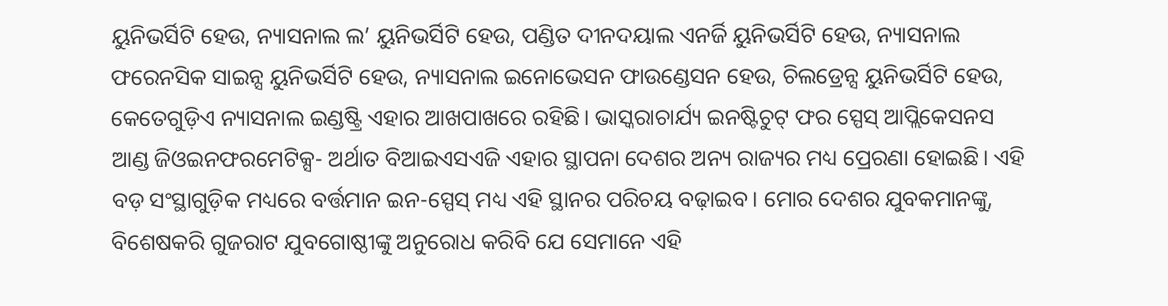ୟୁନିଭର୍ସିଟି ହେଉ, ନ୍ୟାସନାଲ ଲ’ ୟୁନିଭର୍ସିଟି ହେଉ, ପଣ୍ଡିତ ଦୀନଦୟାଲ ଏନର୍ଜି ୟୁନିଭର୍ସିଟି ହେଉ, ନ୍ୟାସନାଲ ଫରେନସିକ ସାଇନ୍ସ ୟୁନିଭର୍ସିଟି ହେଉ, ନ୍ୟାସନାଲ ଇନୋଭେସନ ଫାଉଣ୍ଡେସନ ହେଉ, ଚିଲଡ୍ରେନ୍ସ ୟୁନିଭର୍ସିଟି ହେଉ, କେତେଗୁଡ଼ିଏ ନ୍ୟାସନାଲ ଇଣ୍ଡଷ୍ଟ୍ରି ଏହାର ଆଖପାଖରେ ରହିଛି। ଭାସ୍କରାଚାର୍ଯ୍ୟ ଇନଷ୍ଟିଚୁଟ୍ ଫର ସ୍ପେସ୍ ଆପ୍ଲିକେସନସ ଆଣ୍ଡ ଜିଓଇନଫରମେଟିକ୍ସ- ଅର୍ଥାତ ବିଆଇଏସଏଜି ଏହାର ସ୍ଥାପନା ଦେଶର ଅନ୍ୟ ରାଜ୍ୟର ମଧ୍ୟ ପ୍ରେରଣା ହୋଇଛି। ଏହି ବଡ଼ ସଂସ୍ଥାଗୁଡ଼ିକ ମଧ୍ୟରେ ବର୍ତ୍ତମାନ ଇନ-ସ୍ପେସ୍ ମଧ୍ୟ ଏହି ସ୍ଥାନର ପରିଚୟ ବଢ଼ାଇବ। ମୋର ଦେଶର ଯୁବକମାନଙ୍କୁ, ବିଶେଷକରି ଗୁଜରାଟ ଯୁବଗୋଷ୍ଠୀଙ୍କୁ ଅନୁରୋଧ କରିବି ଯେ ସେମାନେ ଏହି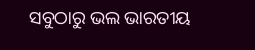ସବୁଠାରୁ ଭଲ ଭାରତୀୟ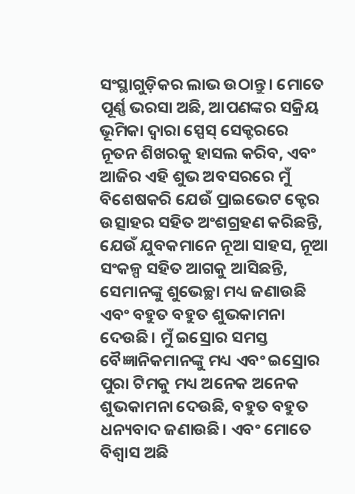ସଂସ୍ଥାଗୁଡ଼ିକର ଲାଭ ଉଠାନ୍ତୁ। ମୋତେ ପୂର୍ଣ୍ଣ ଭରସା ଅଛି, ଆପଣଙ୍କର ସକ୍ରିୟ ଭୂମିକା ଦ୍ବାରା ସ୍ପେସ୍ ସେକ୍ଟରରେ ନୂତନ ଶିଖରକୁ ହାସଲ କରିବ, ଏବଂ ଆଜିର ଏହି ଶୁଭ ଅବସରରେ ମୁଁ ବିଶେଷକରି ଯେଉଁ ପ୍ରାଇଭେଟ କ୍ଟେର ଉତ୍ସାହର ସହିତ ଅଂଶଗ୍ରହଣ କରିଛନ୍ତି, ଯେଉଁ ଯୁବକମାନେ ନୂଆ ସାହସ, ନୂଆ ସଂକଳ୍ପ ସହିତ ଆଗକୁ ଆସିଛନ୍ତି, ସେମାନଙ୍କୁ ଶୁଭେଚ୍ଛା ମଧ୍ୟ ଜଣାଉଛି ଏବଂ ବହୁତ ବହୁତ ଶୁଭକାମନା ଦେଉଛି। ମୁଁ ଇସ୍ରୋର ସମସ୍ତ ବୈଜ୍ଞାନିକମାନଙ୍କୁ ମଧ୍ୟ ଏବଂ ଇସ୍ରୋର ପୁରା ଟିମକୁ ମଧ୍ୟ ଅନେକ ଅନେକ ଶୁଭକାମନା ଦେଉଛି, ବହୁତ ବହୁତ ଧନ୍ୟବାଦ ଜଣାଉଛି। ଏବଂ ମୋତେ ବିଶ୍ବାସ ଅଛି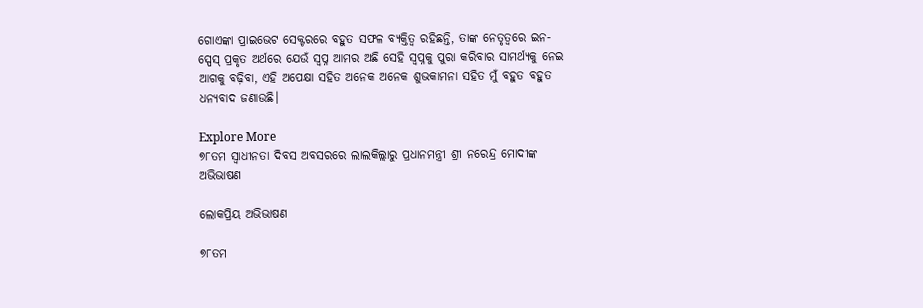ଗୋଏଙ୍କା ପ୍ରାଇଭେଟ ସେକ୍ଟରରେ ବହୁତ ସଫଳ ବ୍ୟକ୍ତିତ୍ବ ରହିଛନ୍ତି, ତାଙ୍କ ନେତୃତ୍ବରେ ଇନ-ସ୍ପେସ୍ ପ୍ରକୃତ ଅର୍ଥରେ ଯେଉଁ ସ୍ବପ୍ନ ଆମର ଅଛି ସେହି ସ୍ବପ୍ନକୁ ପୁରା କରିବାର ସାମର୍ଥ୍ୟକୁ ନେଇ ଆଗକୁ ବଢ଼ିବା, ଏହି ଅପେକ୍ଷା ସହିତ ଅନେକ ଅନେକ ଶୁଭକାମନା ସହିତ ମୁଁ ବହୁତ ବହୁତ ଧନ୍ୟବାଦ ଜଣାଉଛି।

Explore More
୭୮ତମ ସ୍ୱାଧୀନତା ଦିବସ ଅବସରରେ ଲାଲକିଲ୍ଲାରୁ ପ୍ରଧାନମନ୍ତ୍ରୀ ଶ୍ରୀ ନରେନ୍ଦ୍ର ମୋଦୀଙ୍କ ଅଭିଭାଷଣ

ଲୋକପ୍ରିୟ ଅଭିଭାଷଣ

୭୮ତମ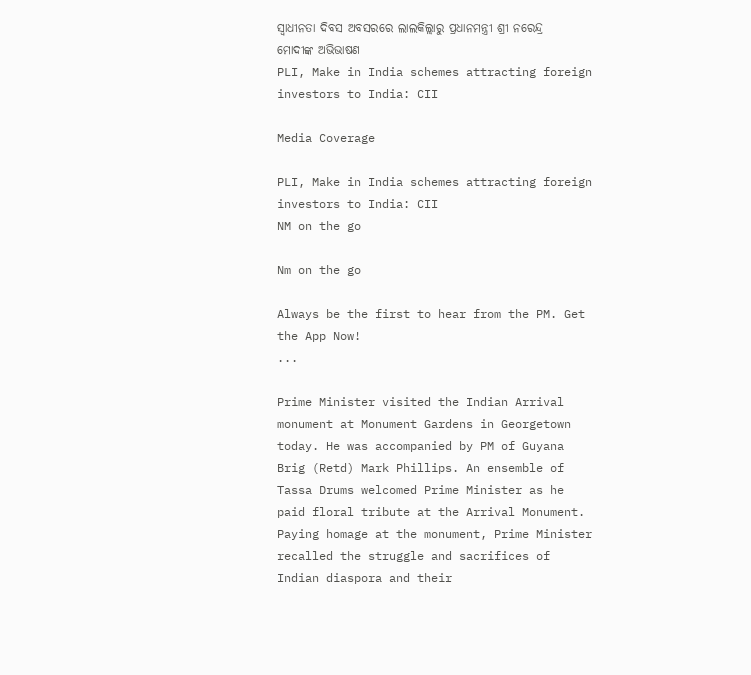ସ୍ୱାଧୀନତା ଦିବସ ଅବସରରେ ଲାଲକିଲ୍ଲାରୁ ପ୍ରଧାନମନ୍ତ୍ରୀ ଶ୍ରୀ ନରେନ୍ଦ୍ର ମୋଦୀଙ୍କ ଅଭିଭାଷଣ
PLI, Make in India schemes attracting foreign investors to India: CII

Media Coverage

PLI, Make in India schemes attracting foreign investors to India: CII
NM on the go

Nm on the go

Always be the first to hear from the PM. Get the App Now!
...

Prime Minister visited the Indian Arrival monument at Monument Gardens in Georgetown today. He was accompanied by PM of Guyana Brig (Retd) Mark Phillips. An ensemble of Tassa Drums welcomed Prime Minister as he paid floral tribute at the Arrival Monument. Paying homage at the monument, Prime Minister recalled the struggle and sacrifices of Indian diaspora and their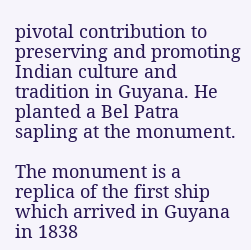pivotal contribution to preserving and promoting Indian culture and tradition in Guyana. He planted a Bel Patra sapling at the monument.

The monument is a replica of the first ship which arrived in Guyana in 1838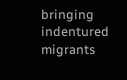bringing indentured migrants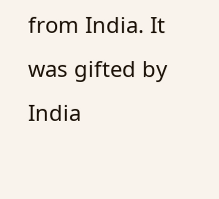from India. It was gifted by India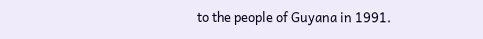to the people of Guyana in 1991.